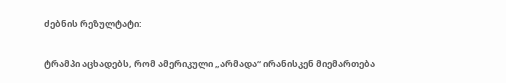ძებნის რეზულტატი:

ტრამპი აცხადებს, რომ ამერიკული „არმადა“ ირანისკენ მიემართება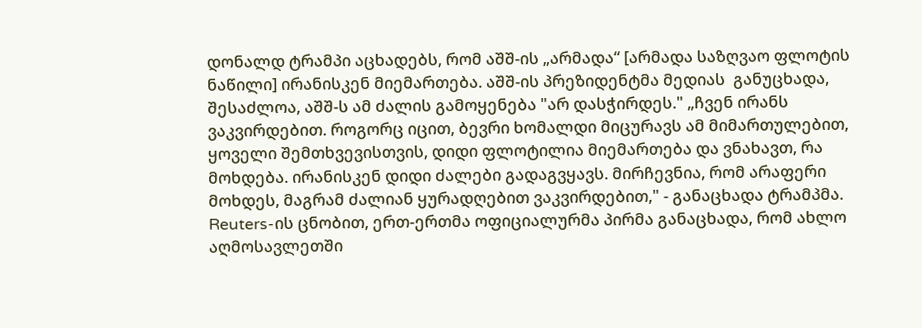დონალდ ტრამპი აცხადებს, რომ აშშ-ის „არმადა“ [არმადა საზღვაო ფლოტის ნაწილი] ირანისკენ მიემართება. აშშ-ის პრეზიდენტმა მედიას  განუცხადა, შესაძლოა, აშშ-ს ამ ძალის გამოყენება "არ დასჭირდეს." „ჩვენ ირანს ვაკვირდებით. როგორც იცით, ბევრი ხომალდი მიცურავს ამ მიმართულებით, ყოველი შემთხვევისთვის, დიდი ფლოტილია მიემართება და ვნახავთ, რა მოხდება. ირანისკენ დიდი ძალები გადაგვყავს. მირჩევნია, რომ არაფერი მოხდეს, მაგრამ ძალიან ყურადღებით ვაკვირდებით," - განაცხადა ტრამპმა. Reuters-ის ცნობით, ერთ-ერთმა ოფიციალურმა პირმა განაცხადა, რომ ახლო აღმოსავლეთში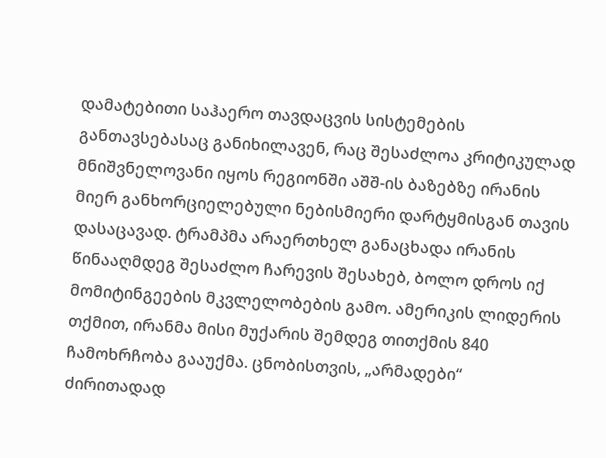დამატებითი საჰაერო თავდაცვის სისტემების განთავსებასაც განიხილავენ, რაც შესაძლოა კრიტიკულად მნიშვნელოვანი იყოს რეგიონში აშშ-ის ბაზებზე ირანის მიერ განხორციელებული ნებისმიერი დარტყმისგან თავის დასაცავად. ტრამპმა არაერთხელ განაცხადა ირანის წინააღმდეგ შესაძლო ჩარევის შესახებ, ბოლო დროს იქ მომიტინგეების მკვლელობების გამო. ამერიკის ლიდერის თქმით, ირანმა მისი მუქარის შემდეგ თითქმის 840 ჩამოხრჩობა გააუქმა. ცნობისთვის, „არმადები“ ძირითადად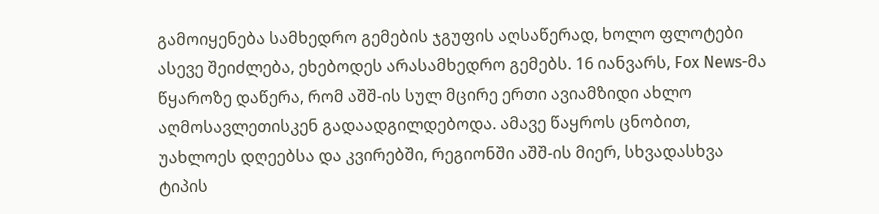გამოიყენება სამხედრო გემების ჯგუფის აღსაწერად, ხოლო ფლოტები ასევე შეიძლება, ეხებოდეს არასამხედრო გემებს. 16 იანვარს, Fox News-მა წყაროზე დაწერა, რომ აშშ-ის სულ მცირე ერთი ავიამზიდი ახლო აღმოსავლეთისკენ გადაადგილდებოდა. ამავე წაყროს ცნობით, უახლოეს დღეებსა და კვირებში, რეგიონში აშშ-ის მიერ, სხვადასხვა ტიპის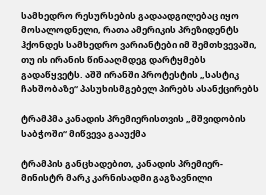სამხედრო რესურსების გადაადგილებაც იყო მოსალოდნელი, რათა ამერიკის პრეზიდენტს ჰქონდეს სამხედრო ვარიანტები იმ შემთხვევაში, თუ ის ირანის წინააღმდეგ დარტყმებს გადაწყვეტს. აშშ ირანში პროტესტის „სასტიკ ჩახშობაზე“ პასუხისმგებელ პირებს ასანქცირებს

ტრამპმა კანადის პრემიერისთვის „მშვიდობის საბჭოში“ მიწვევა გააუქმა

ტრამპის განცხადებით, კანადის პრემიერ-მინისტრ მარკ კარნისადმი გაგზავნილი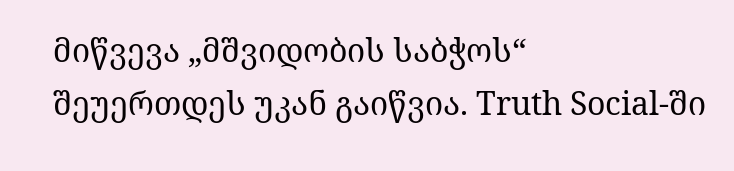მიწვევა „მშვიდობის საბჭოს“ შეუერთდეს უკან გაიწვია. Truth Social-ში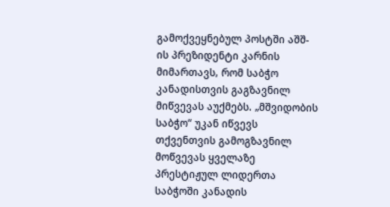გამოქვეყნებულ პოსტში აშშ-ის პრეზიდენტი კარნის მიმართავს, რომ საბჭო კანადისთვის გაგზავნილ მიწვევას აუქმებს. „მშვიდობის საბჭო“ უკან იწვევს თქვენთვის გამოგზავნილ მოწვევას ყველაზე პრესტიჟულ ლიდერთა საბჭოში კანადის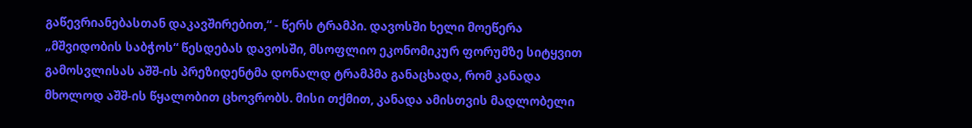გაწევრიანებასთან დაკავშირებით,“ - წერს ტრამპი. დავოსში ხელი მოეწერა „მშვიდობის საბჭოს“ წესდებას დავოსში, მსოფლიო ეკონომიკურ ფორუმზე სიტყვით გამოსვლისას აშშ-ის პრეზიდენტმა დონალდ ტრამპმა განაცხადა, რომ კანადა მხოლოდ აშშ-ის წყალობით ცხოვრობს. მისი თქმით, კანადა ამისთვის მადლობელი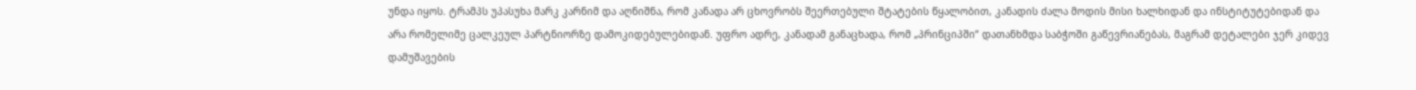უნდა იყოს. ტრამპს უპასუხა მარკ კარნიმ და აღნიშნა, რომ კანადა არ ცხოვრობს შეერთებული შტატების წყალობით, კანადის ძალა მოდის მისი ხალხიდან და ინსტიტუტებიდან და არა რომელიმე ცალკეულ პარტნიორზე დამოკიდებულებიდან. უფრო ადრე, კანადამ განაცხადა, რომ „პრინციპში“ დათანხმდა საბჭოში გაწევრიანებას, მაგრამ დეტალები ჯერ კიდევ დამუშავების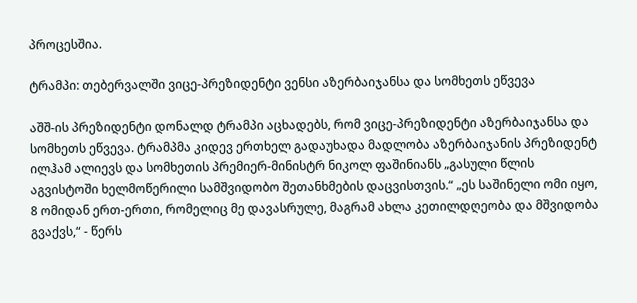პროცესშია.

ტრამპი: თებერვალში ვიცე-პრეზიდენტი ვენსი აზერბაიჯანსა და სომხეთს ეწვევა

აშშ-ის პრეზიდენტი დონალდ ტრამპი აცხადებს, რომ ვიცე-პრეზიდენტი აზერბაიჯანსა და სომხეთს ეწვევა. ტრამპმა კიდევ ერთხელ გადაუხადა მადლობა აზერბაიჯანის პრეზიდენტ ილჰამ ალიევს და სომხეთის პრემიერ-მინისტრ ნიკოლ ფაშინიანს „გასული წლის აგვისტოში ხელმოწერილი სამშვიდობო შეთანხმების დაცვისთვის.“ „ეს საშინელი ომი იყო, 8 ომიდან ერთ-ერთი, რომელიც მე დავასრულე, მაგრამ ახლა კეთილდღეობა და მშვიდობა გვაქვს,“ - წერს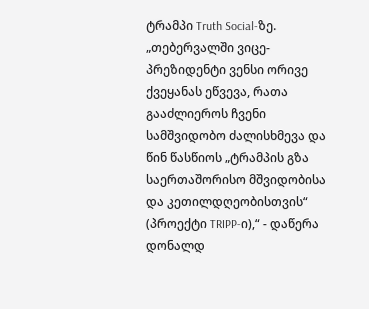ტრამპი Truth Social-ზე. „თებერვალში ვიცე-პრეზიდენტი ვენსი ორივე ქვეყანას ეწვევა, რათა გააძლიეროს ჩვენი სამშვიდობო ძალისხმევა და წინ წასწიოს „ტრამპის გზა საერთაშორისო მშვიდობისა და კეთილდღეობისთვის“ (პროექტი TRIPP-ი),“ - დაწერა დონალდ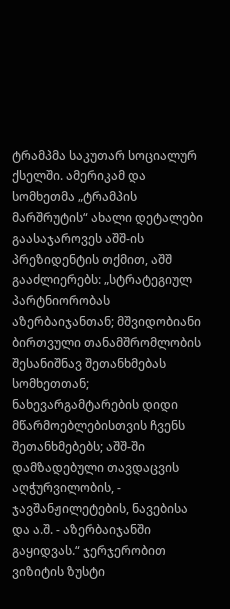ტრამპმა საკუთარ სოციალურ ქსელში. ამერიკამ და სომხეთმა „ტრამპის მარშრუტის“ ახალი დეტალები გაასაჯაროვეს აშშ-ის პრეზიდენტის თქმით, აშშ გააძლიერებს: „სტრატეგიულ პარტნიორობას აზერბაიჯანთან; მშვიდობიანი ბირთვული თანამშრომლობის შესანიშნავ შეთანხმებას სომხეთთან; ნახევარგამტარების დიდი მწარმოებლებისთვის ჩვენს შეთანხმებებს; აშშ-ში დამზადებული თავდაცვის აღჭურვილობის, - ჯავშანჟილეტების, ნავებისა და ა.შ. - აზერბაიჯანში გაყიდვას.“ ჯერჯერობით ვიზიტის ზუსტი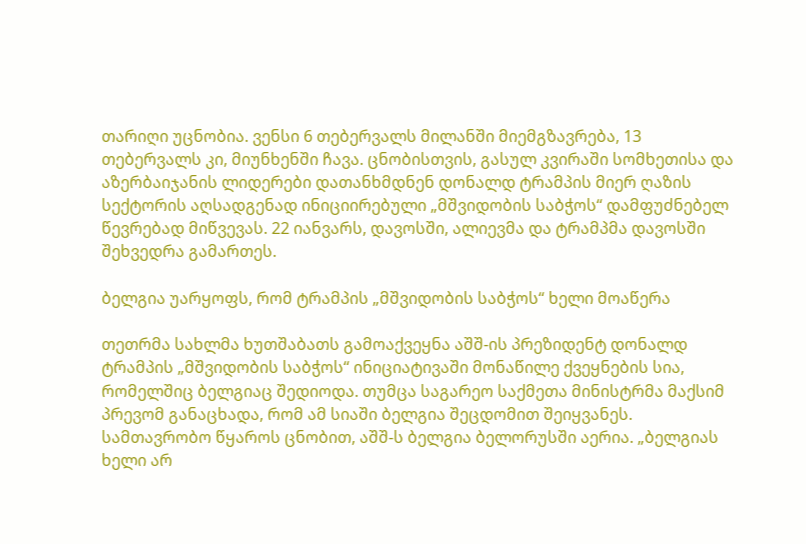თარიღი უცნობია. ვენსი 6 თებერვალს მილანში მიემგზავრება, 13 თებერვალს კი, მიუნხენში ჩავა. ცნობისთვის, გასულ კვირაში სომხეთისა და აზერბაიჯანის ლიდერები დათანხმდნენ დონალდ ტრამპის მიერ ღაზის სექტორის აღსადგენად ინიციირებული „მშვიდობის საბჭოს“ დამფუძნებელ წევრებად მიწვევას. 22 იანვარს, დავოსში, ალიევმა და ტრამპმა დავოსში შეხვედრა გამართეს.

ბელგია უარყოფს, რომ ტრამპის „მშვიდობის საბჭოს“ ხელი მოაწერა

თეთრმა სახლმა ხუთშაბათს გამოაქვეყნა აშშ-ის პრეზიდენტ დონალდ ტრამპის „მშვიდობის საბჭოს“ ინიციატივაში მონაწილე ქვეყნების სია, რომელშიც ბელგიაც შედიოდა. თუმცა საგარეო საქმეთა მინისტრმა მაქსიმ პრევომ განაცხადა, რომ ამ სიაში ბელგია შეცდომით შეიყვანეს. სამთავრობო წყაროს ცნობით, აშშ-ს ბელგია ბელორუსში აერია. „ბელგიას ხელი არ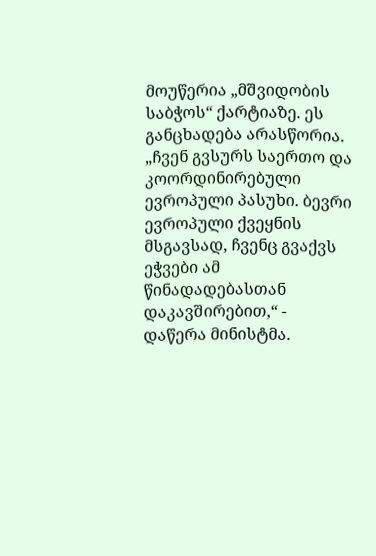მოუწერია „მშვიდობის საბჭოს“ ქარტიაზე. ეს განცხადება არასწორია. „ჩვენ გვსურს საერთო და კოორდინირებული ევროპული პასუხი. ბევრი ევროპული ქვეყნის მსგავსად, ჩვენც გვაქვს ეჭვები ამ წინადადებასთან დაკავშირებით,“ - დაწერა მინისტმა.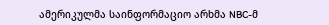ამერიკულმა საინფორმაციო არხმა NBC-მ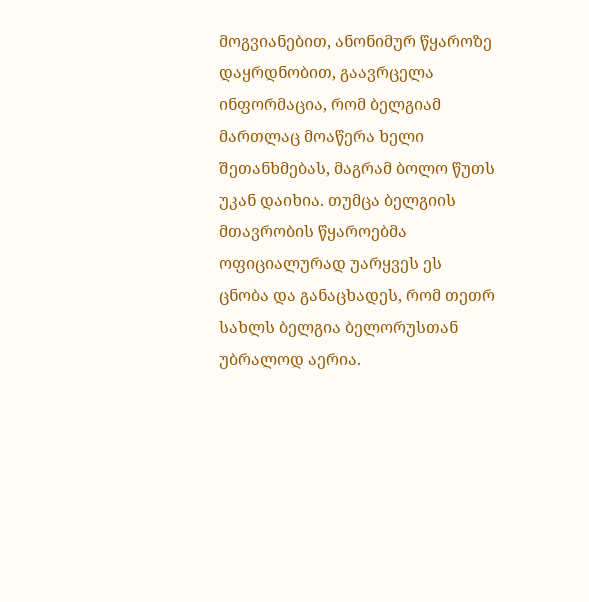მოგვიანებით, ანონიმურ წყაროზე დაყრდნობით, გაავრცელა ინფორმაცია, რომ ბელგიამ მართლაც მოაწერა ხელი შეთანხმებას, მაგრამ ბოლო წუთს უკან დაიხია. თუმცა ბელგიის მთავრობის წყაროებმა ოფიციალურად უარყვეს ეს ცნობა და განაცხადეს, რომ თეთრ სახლს ბელგია ბელორუსთან უბრალოდ აერია.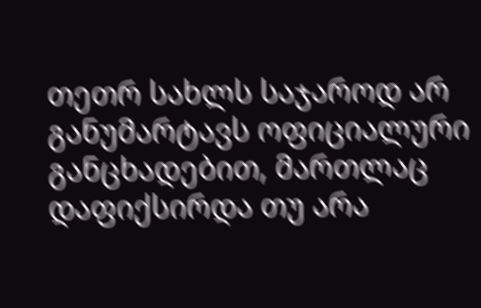თეთრ სახლს საჯაროდ არ განუმარტავს ოფიციალური განცხადებით, მართლაც დაფიქსირდა თუ არა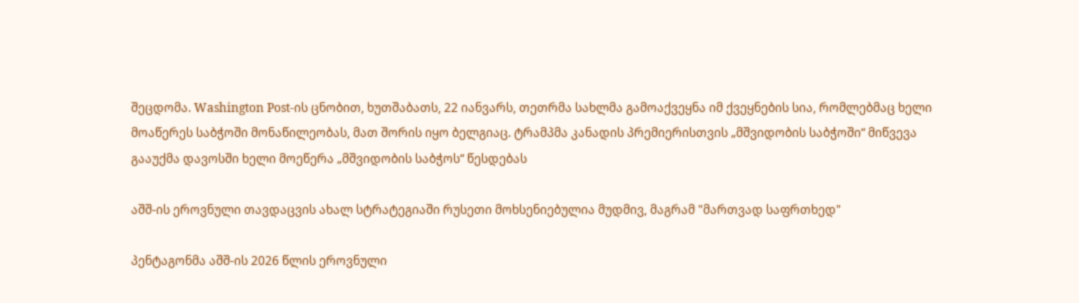შეცდომა. Washington Post-ის ცნობით, ხუთშაბათს, 22 იანვარს, თეთრმა სახლმა გამოაქვეყნა იმ ქვეყნების სია, რომლებმაც ხელი მოაწერეს საბჭოში მონაწილეობას, მათ შორის იყო ბელგიაც. ტრამპმა კანადის პრემიერისთვის „მშვიდობის საბჭოში“ მიწვევა გააუქმა დავოსში ხელი მოეწერა „მშვიდობის საბჭოს“ წესდებას

აშშ-ის ეროვნული თავდაცვის ახალ სტრატეგიაში რუსეთი მოხსენიებულია მუდმივ, მაგრამ "მართვად საფრთხედ"

პენტაგონმა აშშ-ის 2026 წლის ეროვნული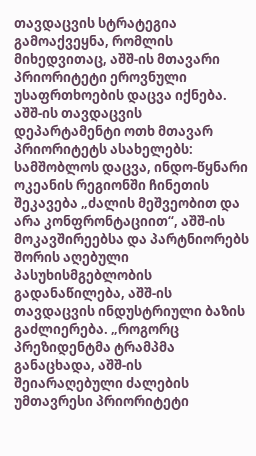თავდაცვის სტრატეგია გამოაქვეყნა, რომლის მიხედვითაც, აშშ-ის მთავარი პრიორიტეტი ეროვნული უსაფრთხოების დაცვა იქნება. აშშ-ის თავდაცვის დეპარტამენტი ოთხ მთავარ პრიორიტეტს ასახელებს: სამშობლოს დაცვა, ინდო-წყნარი ოკეანის რეგიონში ჩინეთის შეკავება „ძალის მეშვეობით და არა კონფრონტაციით“, აშშ-ის მოკავშირეებსა და პარტნიორებს შორის აღებული პასუხისმგებლობის გადანაწილება, აშშ-ის თავდაცვის ინდუსტრიული ბაზის გაძლიერება. „როგორც პრეზიდენტმა ტრამპმა განაცხადა, აშშ-ის შეიარაღებული ძალების უმთავრესი პრიორიტეტი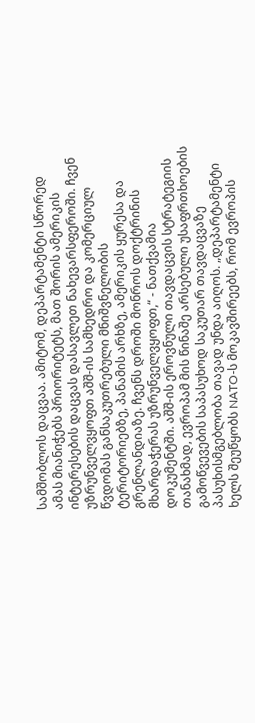სამშობლოს დაცვაა. ამიტომ, დეპარტამენტი სწორედ ამას მიანიჭებს პრიორიტეტს, მათ შორის ამერიკის ინტერესების დაცვას დასავლეთ ნახევარსფეროში. ჩვენ უზრუნველვყოფთ აშშ-ის სამხედრო და კომერციულ წვდომას განსაკუთრებული მნიშვნელობის ტერიტორიებზე, პანამის არხზე, ამერიკის ყურესა და გრენლანდიაზე. ჩვენს დროში მონროს დოქტრინის მხარდაჭერას უზრუნველვყოფთ,“ - ნათქვამია დოკუმენტში. აშშ-ის ეროვნული თავდაცვის სტრატეგიის თანახმად, ევროპამ მის წინაშე არსებული უსაფრთხოების გამოწვევების საპასუხოდ საკუთარ თავდაცვაზე პასუხისმგებლობა თავად უნდა აიღოს. „დეპარტამენტი ხელს შეუწყობს NATO-ს მოკავშირეებს, რომ ევროპის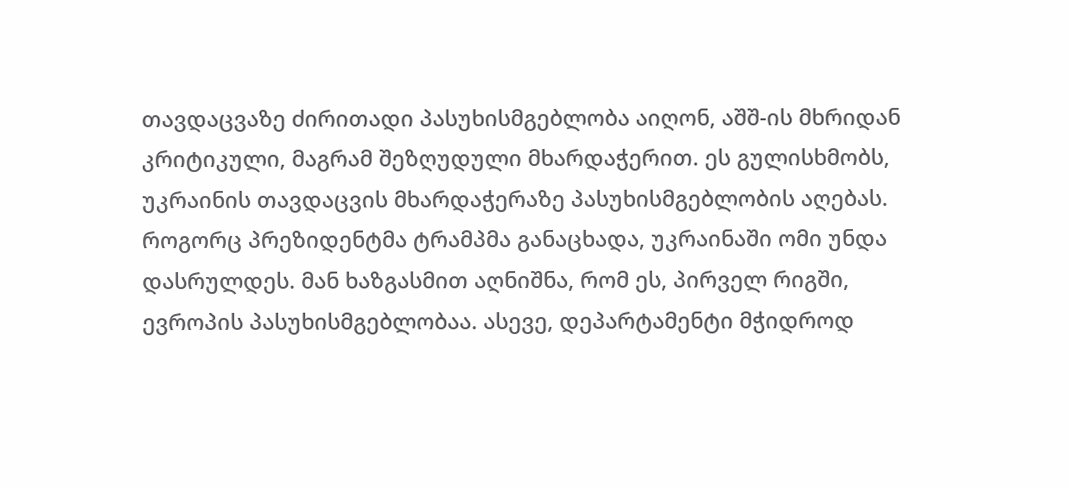თავდაცვაზე ძირითადი პასუხისმგებლობა აიღონ, აშშ-ის მხრიდან კრიტიკული, მაგრამ შეზღუდული მხარდაჭერით. ეს გულისხმობს, უკრაინის თავდაცვის მხარდაჭერაზე პასუხისმგებლობის აღებას. როგორც პრეზიდენტმა ტრამპმა განაცხადა, უკრაინაში ომი უნდა დასრულდეს. მან ხაზგასმით აღნიშნა, რომ ეს, პირველ რიგში, ევროპის პასუხისმგებლობაა. ასევე, დეპარტამენტი მჭიდროდ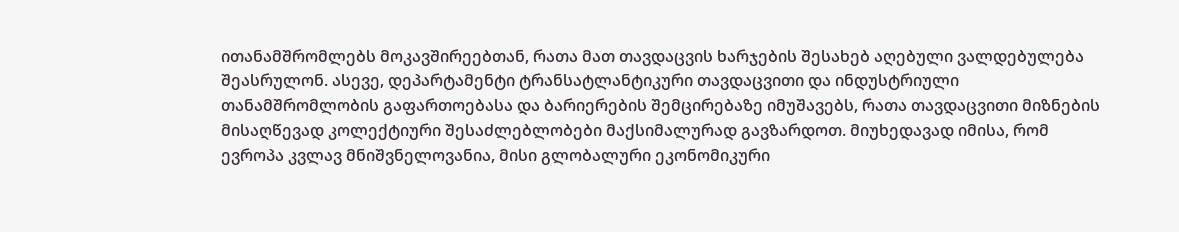ითანამშრომლებს მოკავშირეებთან, რათა მათ თავდაცვის ხარჯების შესახებ აღებული ვალდებულება შეასრულონ. ასევე, დეპარტამენტი ტრანსატლანტიკური თავდაცვითი და ინდუსტრიული თანამშრომლობის გაფართოებასა და ბარიერების შემცირებაზე იმუშავებს, რათა თავდაცვითი მიზნების მისაღწევად კოლექტიური შესაძლებლობები მაქსიმალურად გავზარდოთ. მიუხედავად იმისა, რომ ევროპა კვლავ მნიშვნელოვანია, მისი გლობალური ეკონომიკური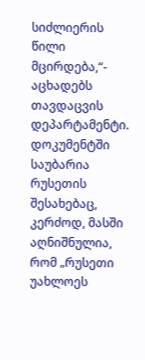სიძლიერის წილი მცირდება,“- აცხადებს თავდაცვის დეპარტამენტი. დოკუმენტში საუბარია რუსეთის შესახებაც, კერძოდ, მასში აღნიშნულია, რომ „რუსეთი უახლოეს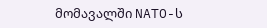მომავალში NATO-ს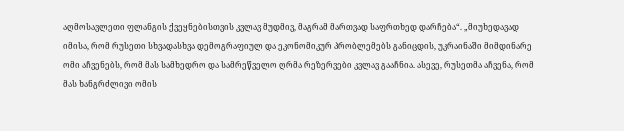აღმოსავლეთი ფლანგის ქვეყნებისთვის კვლავ მუდმივ, მაგრამ მართვად საფრთხედ დარჩება“. „მიუხედავად იმისა, რომ რუსეთი სხვადასხვა დემოგრაფიულ და ეკონომიკურ პრობლემებს განიცდის, უკრაინაში მიმდინარე ომი აჩვენებს, რომ მას სამხედრო და სამრეწველო ღრმა რეზერვები კვლავ გააჩნია. ასევე, რუსეთმა აჩვენა, რომ მას ხანგრძლივი ომის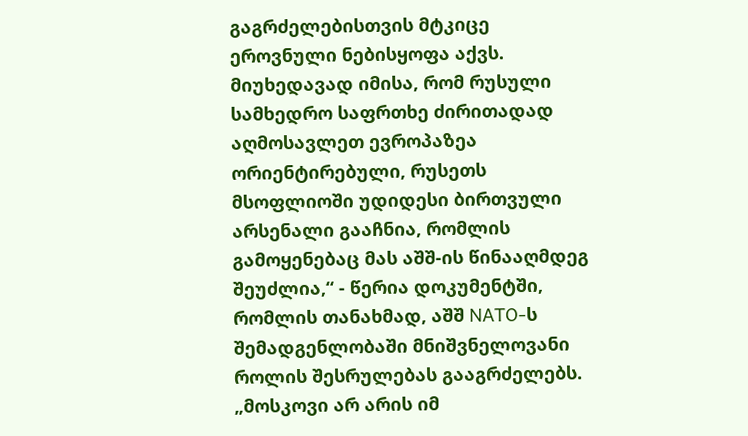გაგრძელებისთვის მტკიცე ეროვნული ნებისყოფა აქვს. მიუხედავად იმისა, რომ რუსული სამხედრო საფრთხე ძირითადად აღმოსავლეთ ევროპაზეა ორიენტირებული, რუსეთს მსოფლიოში უდიდესი ბირთვული არსენალი გააჩნია, რომლის გამოყენებაც მას აშშ-ის წინააღმდეგ შეუძლია,“ - წერია დოკუმენტში, რომლის თანახმად, აშშ NATO-ს შემადგენლობაში მნიშვნელოვანი როლის შესრულებას გააგრძელებს. „მოსკოვი არ არის იმ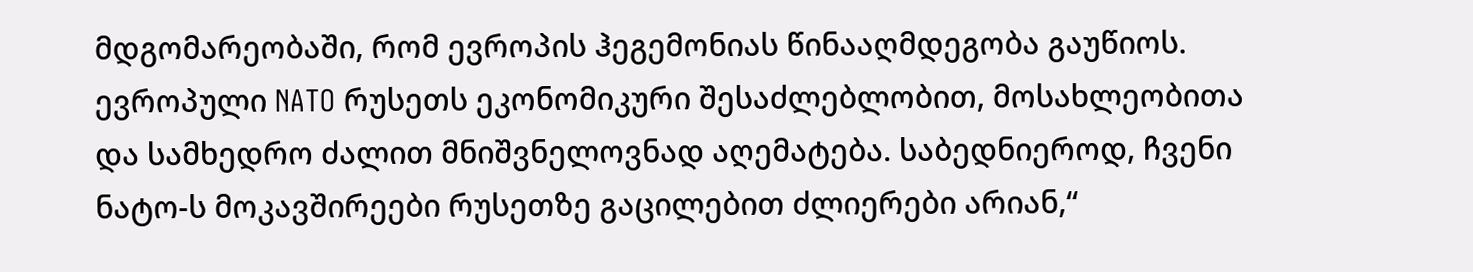მდგომარეობაში, რომ ევროპის ჰეგემონიას წინააღმდეგობა გაუწიოს. ევროპული NATO რუსეთს ეკონომიკური შესაძლებლობით, მოსახლეობითა და სამხედრო ძალით მნიშვნელოვნად აღემატება. საბედნიეროდ, ჩვენი ნატო-ს მოკავშირეები რუსეთზე გაცილებით ძლიერები არიან,“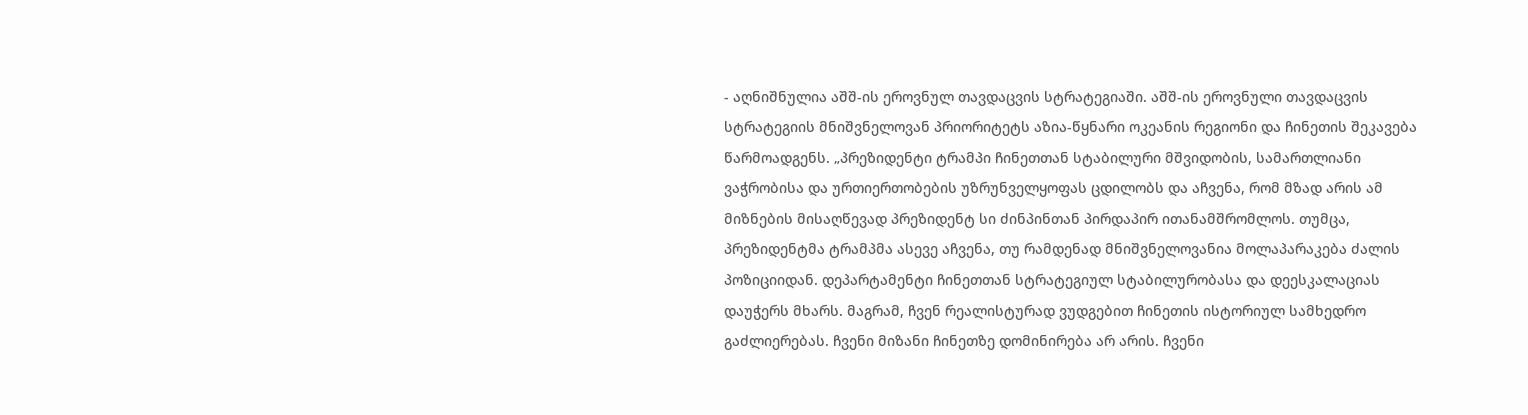- აღნიშნულია აშშ-ის ეროვნულ თავდაცვის სტრატეგიაში. აშშ-ის ეროვნული თავდაცვის სტრატეგიის მნიშვნელოვან პრიორიტეტს აზია-წყნარი ოკეანის რეგიონი და ჩინეთის შეკავება წარმოადგენს. „პრეზიდენტი ტრამპი ჩინეთთან სტაბილური მშვიდობის, სამართლიანი ვაჭრობისა და ურთიერთობების უზრუნველყოფას ცდილობს და აჩვენა, რომ მზად არის ამ მიზნების მისაღწევად პრეზიდენტ სი ძინპინთან პირდაპირ ითანამშრომლოს. თუმცა, პრეზიდენტმა ტრამპმა ასევე აჩვენა, თუ რამდენად მნიშვნელოვანია მოლაპარაკება ძალის პოზიციიდან. დეპარტამენტი ჩინეთთან სტრატეგიულ სტაბილურობასა და დეესკალაციას დაუჭერს მხარს. მაგრამ, ჩვენ რეალისტურად ვუდგებით ჩინეთის ისტორიულ სამხედრო გაძლიერებას. ჩვენი მიზანი ჩინეთზე დომინირება არ არის. ჩვენი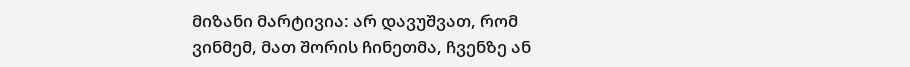მიზანი მარტივია: არ დავუშვათ, რომ ვინმემ, მათ შორის ჩინეთმა, ჩვენზე ან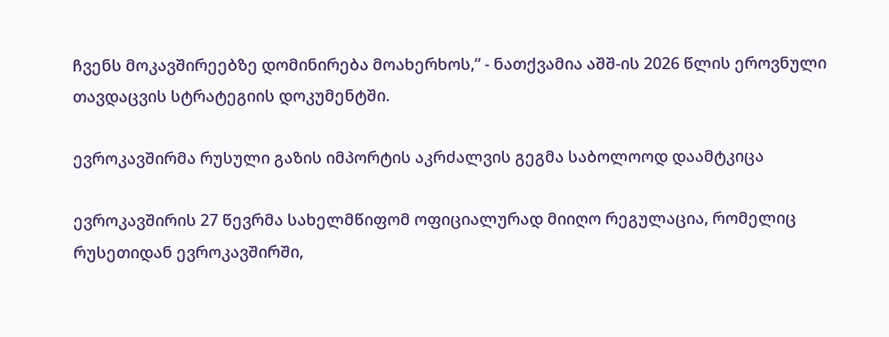ჩვენს მოკავშირეებზე დომინირება მოახერხოს,“ - ნათქვამია აშშ-ის 2026 წლის ეროვნული თავდაცვის სტრატეგიის დოკუმენტში.

ევროკავშირმა რუსული გაზის იმპორტის აკრძალვის გეგმა საბოლოოდ დაამტკიცა

ევროკავშირის 27 წევრმა სახელმწიფომ ოფიციალურად მიიღო რეგულაცია, რომელიც რუსეთიდან ევროკავშირში,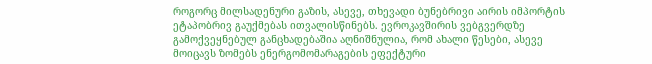როგორც მილსადენური გაზის, ასევე, თხევადი ბუნებრივი აირის იმპორტის ეტაპობრივ გაუქმებას ითვალისწინებს. ევროკავშირის ვებგვერდზე გამოქვეყნებულ განცხადებაშია აღნიშნულია, რომ ახალი წესები, ასევე მოიცავს ზომებს ენერგომომარაგების ეფექტური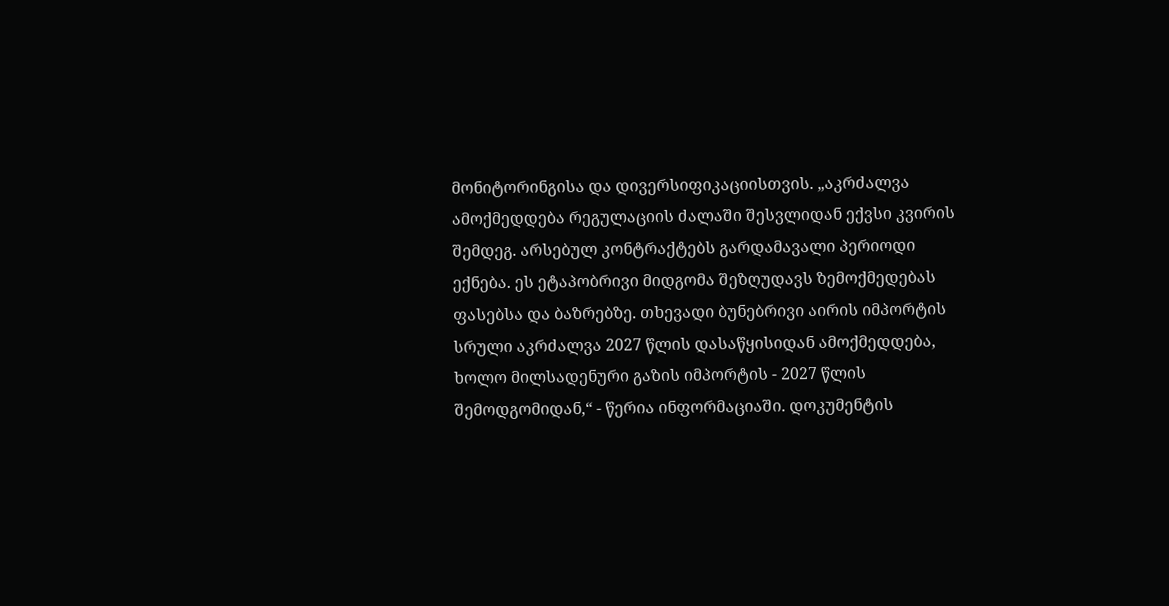მონიტორინგისა და დივერსიფიკაციისთვის. „აკრძალვა ამოქმედდება რეგულაციის ძალაში შესვლიდან ექვსი კვირის შემდეგ. არსებულ კონტრაქტებს გარდამავალი პერიოდი ექნება. ეს ეტაპობრივი მიდგომა შეზღუდავს ზემოქმედებას ფასებსა და ბაზრებზე. თხევადი ბუნებრივი აირის იმპორტის სრული აკრძალვა 2027 წლის დასაწყისიდან ამოქმედდება, ხოლო მილსადენური გაზის იმპორტის - 2027 წლის შემოდგომიდან,“ - წერია ინფორმაციაში. დოკუმენტის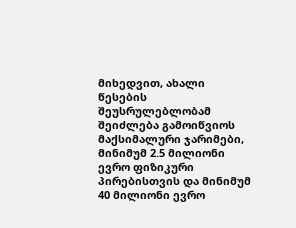მიხედვით, ახალი წესების შეუსრულებლობამ შეიძლება გამოიწვიოს მაქსიმალური ჯარიმები, მინიმუმ 2.5 მილიონი ევრო ფიზიკური პირებისთვის და მინიმუმ 40 მილიონი ევრო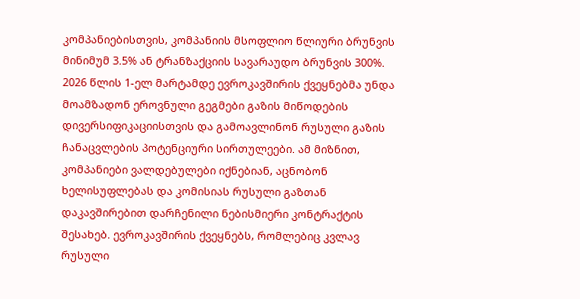კომპანიებისთვის, კომპანიის მსოფლიო წლიური ბრუნვის მინიმუმ 3.5% ან ტრანზაქციის სავარაუდო ბრუნვის 300%. 2026 წლის 1-ელ მარტამდე ევროკავშირის ქვეყნებმა უნდა მოამზადონ ეროვნული გეგმები გაზის მიწოდების დივერსიფიკაციისთვის და გამოავლინონ რუსული გაზის ჩანაცვლების პოტენციური სირთულეები. ამ მიზნით, კომპანიები ვალდებულები იქნებიან, აცნობონ ხელისუფლებას და კომისიას რუსული გაზთან დაკავშირებით დარჩენილი ნებისმიერი კონტრაქტის შესახებ. ევროკავშირის ქვეყნებს, რომლებიც კვლავ რუსული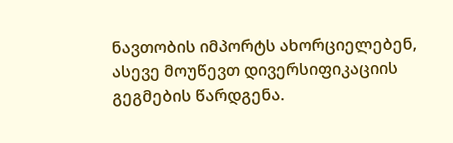ნავთობის იმპორტს ახორციელებენ, ასევე მოუწევთ დივერსიფიკაციის გეგმების წარდგენა.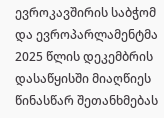ევროკავშირის საბჭომ და ევროპარლამენტმა 2025 წლის დეკემბრის დასაწყისში მიაღწიეს წინასწარ შეთანხმებას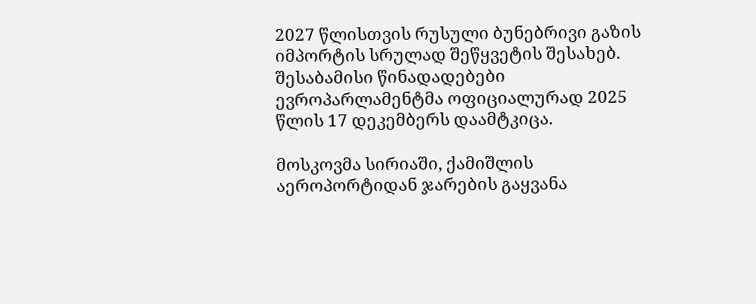2027 წლისთვის რუსული ბუნებრივი გაზის იმპორტის სრულად შეწყვეტის შესახებ. შესაბამისი წინადადებები ევროპარლამენტმა ოფიციალურად 2025 წლის 17 დეკემბერს დაამტკიცა.

მოსკოვმა სირიაში, ქამიშლის აეროპორტიდან ჯარების გაყვანა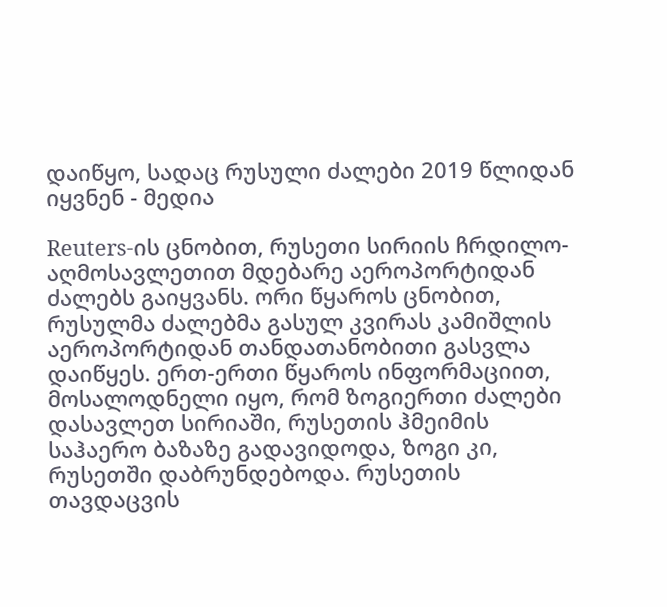დაიწყო, სადაც რუსული ძალები 2019 წლიდან იყვნენ - მედია

Reuters-ის ცნობით, რუსეთი სირიის ჩრდილო-აღმოსავლეთით მდებარე აეროპორტიდან ძალებს გაიყვანს. ორი წყაროს ცნობით, რუსულმა ძალებმა გასულ კვირას კამიშლის აეროპორტიდან თანდათანობითი გასვლა დაიწყეს. ერთ-ერთი წყაროს ინფორმაციით, მოსალოდნელი იყო, რომ ზოგიერთი ძალები დასავლეთ სირიაში, რუსეთის ჰმეიმის საჰაერო ბაზაზე გადავიდოდა, ზოგი კი, რუსეთში დაბრუნდებოდა. რუსეთის თავდაცვის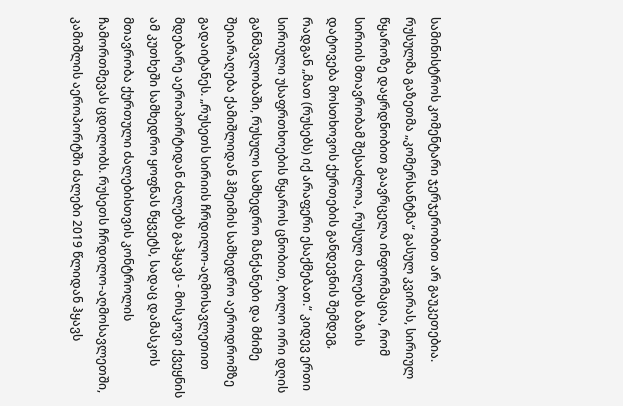სამინისტროს კომენტარი ჯერჯერობით არ გაუკეთებია. რუსულმა გაზეთმა „კომერსანტმა“ გასულ კვირას, სირიულ წყაროზე დაყრდნობით გაავრცელა ინფორმაცია, რომ სირიის მთავრობამ შესაძლოა, რუსულ ძალებს ბაზის დატოვება მოსთხოვოს ქურთების განდევნის შემდეგ, რადგან „მათ (რუსებს) იქ არაფერი ესაქმებათ.“ კიდევ ერთი სირიული უსაფრთხოების წყაროს ცნობით, ბოლო ორი დღის განმავლობაში, რუსული სამხედრო მანქანები და მძიმე შეიარაღება ქამიშლიდან ჰმეიმის სამხედრო აეროდრომზე გადაიტანეს. „რუსეთს სირიის ჩრდილო-აღმოსავლეთით მდებარე აეროპორტიდან ძალებს გაჰყავს - მოსკოვი ქვეყნის ამ კუთხეში სამხედრო ყოფნას წყვეტს, სადაც დამასკოს მთავრობა ქურთული ძალებისთვის კონტროლის ჩამორთმევას ცდილობს. რუსეთს ჩრდილო-აღმოსავლეთში, კამიშლის აეროპორტში ძალები 2019 წლიდან ჰყავს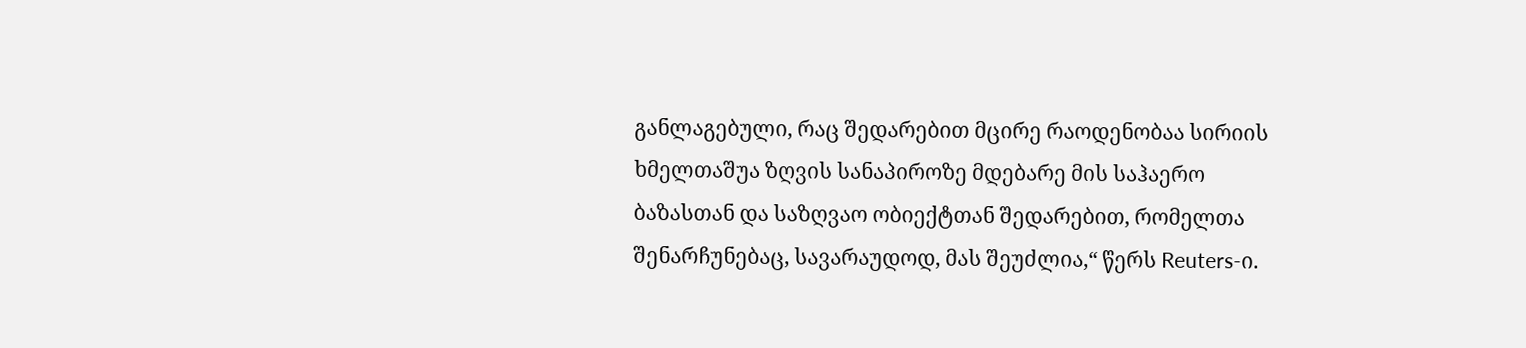განლაგებული, რაც შედარებით მცირე რაოდენობაა სირიის ხმელთაშუა ზღვის სანაპიროზე მდებარე მის საჰაერო ბაზასთან და საზღვაო ობიექტთან შედარებით, რომელთა შენარჩუნებაც, სავარაუდოდ, მას შეუძლია,“ წერს Reuters-ი.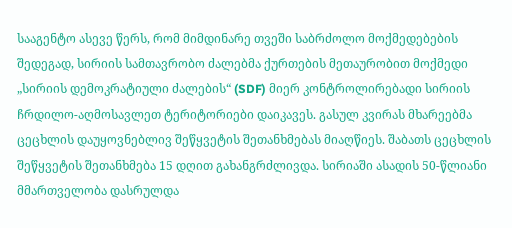სააგენტო ასევე წერს, რომ მიმდინარე თვეში საბრძოლო მოქმედებების შედეგად, სირიის სამთავრობო ძალებმა ქურთების მეთაურობით მოქმედი „სირიის დემოკრატიული ძალების“ (SDF) მიერ კონტროლირებადი სირიის ჩრდილო-აღმოსავლეთ ტერიტორიები დაიკავეს. გასულ კვირას მხარეებმა ცეცხლის დაუყოვნებლივ შეწყვეტის შეთანხმებას მიაღწიეს. შაბათს ცეცხლის შეწყვეტის შეთანხმება 15 დღით გახანგრძლივდა. სირიაში ასადის 50-წლიანი მმართველობა დასრულდა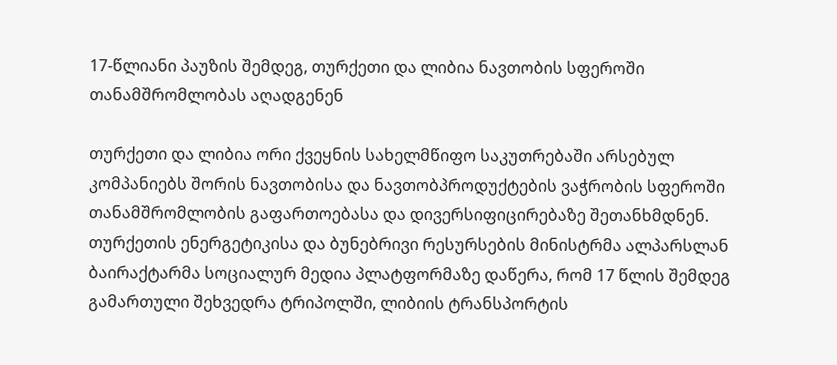17-წლიანი პაუზის შემდეგ, თურქეთი და ლიბია ნავთობის სფეროში თანამშრომლობას აღადგენენ

თურქეთი და ლიბია ორი ქვეყნის სახელმწიფო საკუთრებაში არსებულ კომპანიებს შორის ნავთობისა და ნავთობპროდუქტების ვაჭრობის სფეროში თანამშრომლობის გაფართოებასა და დივერსიფიცირებაზე შეთანხმდნენ. თურქეთის ენერგეტიკისა და ბუნებრივი რესურსების მინისტრმა ალპარსლან ბაირაქტარმა სოციალურ მედია პლატფორმაზე დაწერა, რომ 17 წლის შემდეგ გამართული შეხვედრა ტრიპოლში, ლიბიის ტრანსპორტის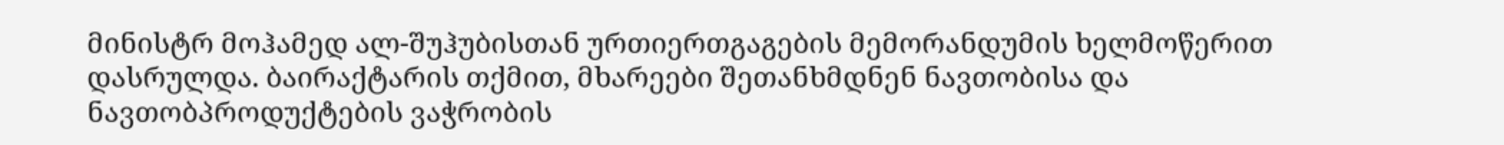მინისტრ მოჰამედ ალ-შუჰუბისთან ურთიერთგაგების მემორანდუმის ხელმოწერით დასრულდა. ბაირაქტარის თქმით, მხარეები შეთანხმდნენ ნავთობისა და ნავთობპროდუქტების ვაჭრობის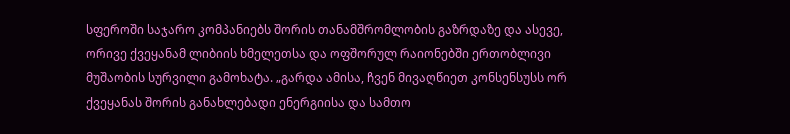სფეროში საჯარო კომპანიებს შორის თანამშრომლობის გაზრდაზე და ასევე, ორივე ქვეყანამ ლიბიის ხმელეთსა და ოფშორულ რაიონებში ერთობლივი მუშაობის სურვილი გამოხატა. „გარდა ამისა, ჩვენ მივაღწიეთ კონსენსუსს ორ ქვეყანას შორის განახლებადი ენერგიისა და სამთო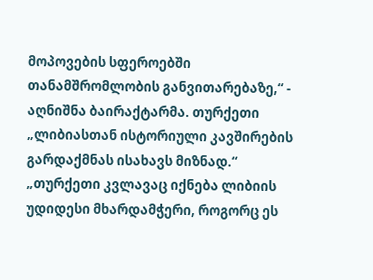მოპოვების სფეროებში თანამშრომლობის განვითარებაზე,“ - აღნიშნა ბაირაქტარმა. თურქეთი „ლიბიასთან ისტორიული კავშირების გარდაქმნას ისახავს მიზნად.“ „თურქეთი კვლავაც იქნება ლიბიის უდიდესი მხარდამჭერი, როგორც ეს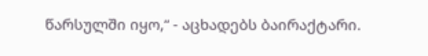წარსულში იყო,“ - აცხადებს ბაირაქტარი.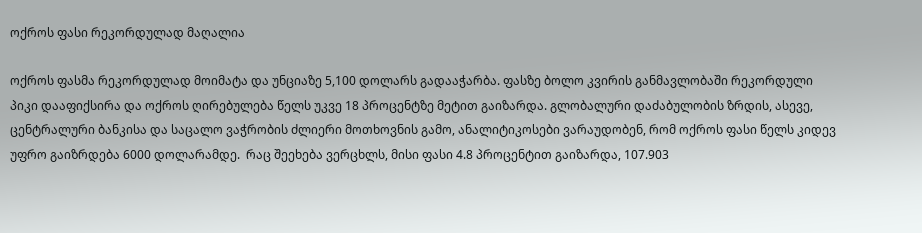ოქროს ფასი რეკორდულად მაღალია

ოქროს ფასმა რეკორდულად მოიმატა და უნციაზე 5,100 დოლარს გადააჭარბა. ფასზე ბოლო კვირის განმავლობაში რეკორდული პიკი დააფიქსირა და ოქროს ღირებულება წელს უკვე 18 პროცენტზე მეტით გაიზარდა. გლობალური დაძაბულობის ზრდის, ასევე, ცენტრალური ბანკისა და საცალო ვაჭრობის ძლიერი მოთხოვნის გამო, ანალიტიკოსები ვარაუდობენ, რომ ოქროს ფასი წელს კიდევ უფრო გაიზრდება 6000 დოლარამდე.  რაც შეეხება ვერცხლს, მისი ფასი 4.8 პროცენტით გაიზარდა, 107.903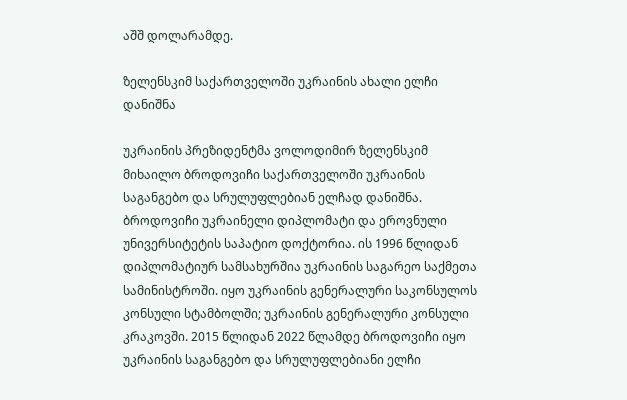აშშ დოლარამდე.

ზელენსკიმ საქართველოში უკრაინის ახალი ელჩი დანიშნა

უკრაინის პრეზიდენტმა ვოლოდიმირ ზელენსკიმ მიხაილო ბროდოვიჩი საქართველოში უკრაინის საგანგებო და სრულუფლებიან ელჩად დანიშნა. ბროდოვიჩი უკრაინელი დიპლომატი და ეროვნული უნივერსიტეტის საპატიო დოქტორია. ის 1996 წლიდან დიპლომატიურ სამსახურშია უკრაინის საგარეო საქმეთა სამინისტროში. იყო უკრაინის გენერალური საკონსულოს კონსული სტამბოლში; უკრაინის გენერალური კონსული კრაკოვში. 2015 წლიდან 2022 წლამდე ბროდოვიჩი იყო უკრაინის საგანგებო და სრულუფლებიანი ელჩი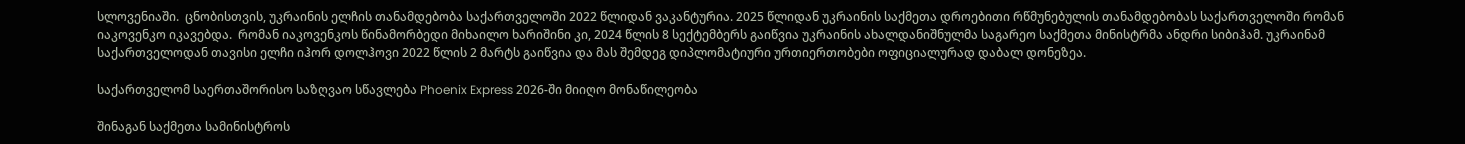სლოვენიაში.  ცნობისთვის, უკრაინის ელჩის თანამდებობა საქართველოში 2022 წლიდან ვაკანტურია. 2025 წლიდან უკრაინის საქმეთა დროებითი რწმუნებულის თანამდებობას საქართველოში რომან იაკოვენკო იკავებდა.  რომან იაკოვენკოს წინამორბედი მიხაილო ხარიშინი კი, 2024 წლის 8 სექტემბერს გაიწვია უკრაინის ახალდანიშნულმა საგარეო საქმეთა მინისტრმა ანდრი სიბიჰამ. უკრაინამ საქართველოდან თავისი ელჩი იჰორ დოლჰოვი 2022 წლის 2 მარტს გაიწვია და მას შემდეგ დიპლომატიური ურთიერთობები ოფიციალურად დაბალ დონეზეა.

საქართველომ საერთაშორისო საზღვაო სწავლება Phoenix Express 2026-ში მიიღო მონაწილეობა

შინაგან საქმეთა სამინისტროს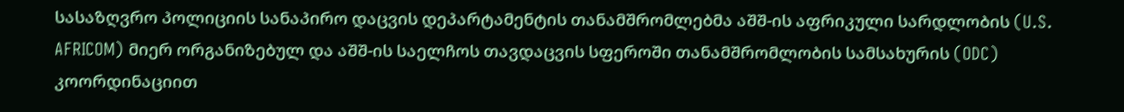სასაზღვრო პოლიციის სანაპირო დაცვის დეპარტამენტის თანამშრომლებმა აშშ-ის აფრიკული სარდლობის (U.S. AFRICOM) მიერ ორგანიზებულ და აშშ-ის საელჩოს თავდაცვის სფეროში თანამშრომლობის სამსახურის (ODC) კოორდინაციით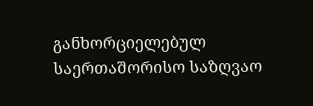განხორციელებულ საერთაშორისო საზღვაო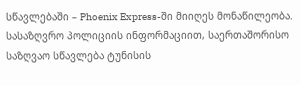სწავლებაში – Phoenix Express-ში მიიღეს მონაწილეობა. სასაზღვრო პოლიციის ინფორმაციით, საერთაშორისო საზღვაო სწავლება ტუნისის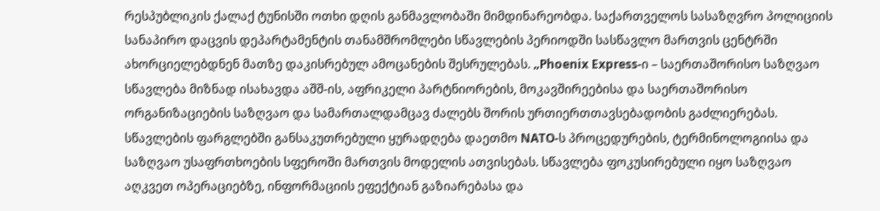რესპუბლიკის ქალაქ ტუნისში ოთხი დღის განმავლობაში მიმდინარეობდა. საქართველოს სასაზღვრო პოლიციის სანაპირო დაცვის დეპარტამენტის თანამშრომლები სწავლების პერიოდში სასწავლო მართვის ცენტრში ახორციელებდნენ მათზე დაკისრებულ ამოცანების შესრულებას. „Phoenix Express-ი – საერთაშორისო საზღვაო სწავლება მიზნად ისახავდა აშშ-ის, აფრიკელი პარტნიორების, მოკავშირეებისა და საერთაშორისო ორგანიზაციების საზღვაო და სამართალდამცავ ძალებს შორის ურთიერთთავსებადობის გაძლიერებას. სწავლების ფარგლებში განსაკუთრებული ყურადღება დაეთმო NATO-ს პროცედურების, ტერმინოლოგიისა და საზღვაო უსაფრთხოების სფეროში მართვის მოდელის ათვისებას. სწავლება ფოკუსირებული იყო საზღვაო აღკვეთ ოპერაციებზე, ინფორმაციის ეფექტიან გაზიარებასა და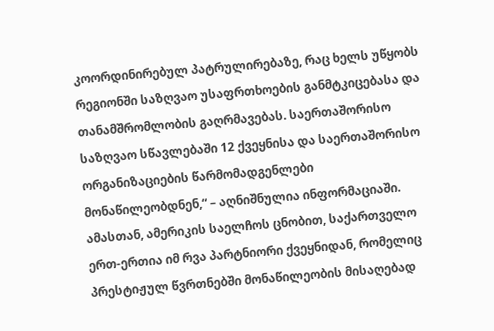კოორდინირებულ პატრულირებაზე, რაც ხელს უწყობს რეგიონში საზღვაო უსაფრთხოების განმტკიცებასა და თანამშრომლობის გაღრმავებას. საერთაშორისო საზღვაო სწავლებაში 12 ქვეყნისა და საერთაშორისო ორგანიზაციების წარმომადგენლები მონაწილეობდნენ,“ – აღნიშნულია ინფორმაციაში. ამასთან, ამერიკის საელჩოს ცნობით, საქართველო ერთ-ერთია იმ რვა პარტნიორი ქვეყნიდან, რომელიც პრესტიჟულ წვრთნებში მონაწილეობის მისაღებად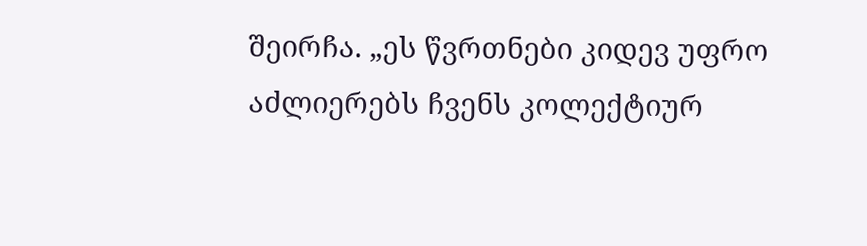შეირჩა. „ეს წვრთნები კიდევ უფრო აძლიერებს ჩვენს კოლექტიურ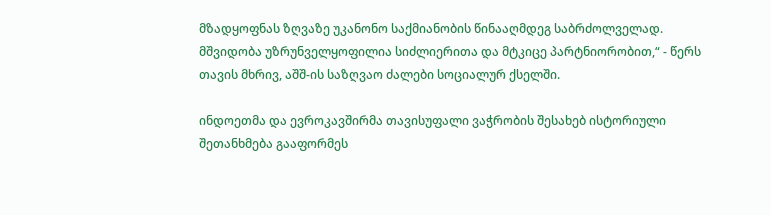მზადყოფნას ზღვაზე უკანონო საქმიანობის წინააღმდეგ საბრძოლველად. მშვიდობა უზრუნველყოფილია სიძლიერითა და მტკიცე პარტნიორობით,“ - წერს თავის მხრივ, აშშ-ის საზღვაო ძალები სოციალურ ქსელში.

ინდოეთმა და ევროკავშირმა თავისუფალი ვაჭრობის შესახებ ისტორიული შეთანხმება გააფორმეს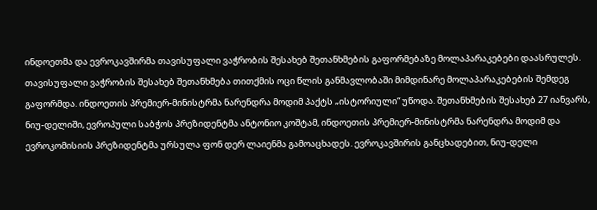ინდოეთმა და ევროკავშირმა თავისუფალი ვაჭრობის შესახებ შეთანხმების გაფორმებაზე მოლაპარაკებები დაასრულეს. თავისუფალი ვაჭრობის შესახებ შეთანხმება თითქმის ოცი წლის განმავლობაში მიმდინარე მოლაპარაკებების შემდეგ გაფორმდა. ინდოეთის პრემიერ-მინისტრმა ნარენდრა მოდიმ პაქტს „ისტორიული“ უწოდა. შეთანხმების შესახებ 27 იანვარს, ნიუ-დელიში, ევროპული საბჭოს პრეზიდენტმა ანტონიო კოშტამ, ინდოეთის პრემიერ-მინისტრმა ნარენდრა მოდიმ და ევროკომისიის პრეზიდენტმა ურსულა ფონ დერ ლაიენმა გამოაცხადეს. ევროკავშირის განცხადებით, ნიუ-დელი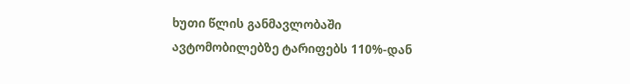ხუთი წლის განმავლობაში ავტომობილებზე ტარიფებს 110%-დან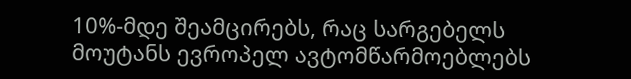10%-მდე შეამცირებს, რაც სარგებელს მოუტანს ევროპელ ავტომწარმოებლებს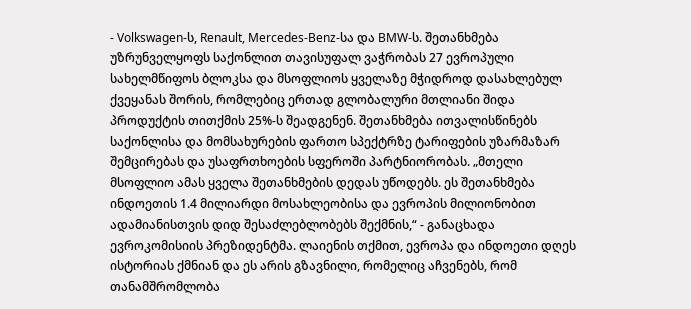- Volkswagen-ს, Renault, Mercedes-Benz-სა და BMW-ს. შეთანხმება უზრუნველყოფს საქონლით თავისუფალ ვაჭრობას 27 ევროპული სახელმწიფოს ბლოკსა და მსოფლიოს ყველაზე მჭიდროდ დასახლებულ ქვეყანას შორის, რომლებიც ერთად გლობალური მთლიანი შიდა პროდუქტის თითქმის 25%-ს შეადგენენ. შეთანხმება ითვალისწინებს საქონლისა და მომსახურების ფართო სპექტრზე ტარიფების უზარმაზარ შემცირებას და უსაფრთხოების სფეროში პარტნიორობას. „მთელი მსოფლიო ამას ყველა შეთანხმების დედას უწოდებს. ეს შეთანხმება ინდოეთის 1.4 მილიარდი მოსახლეობისა და ევროპის მილიონობით ადამიანისთვის დიდ შესაძლებლობებს შექმნის,“ - განაცხადა ევროკომისიის პრეზიდენტმა. ლაიენის თქმით, ევროპა და ინდოეთი დღეს ისტორიას ქმნიან და ეს არის გზავნილი, რომელიც აჩვენებს, რომ თანამშრომლობა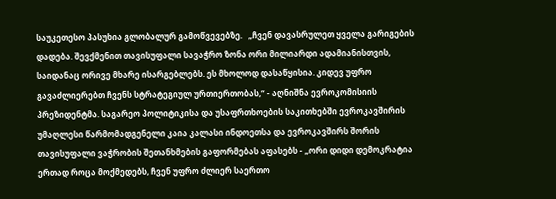საუკეთესო პასუხია გლობალურ გამოწვევებზე.   „ჩვენ დავასრულეთ ყველა გარიგების დადება. შევქმენით თავისუფალი სავაჭრო ზონა ორი მილიარდი ადამიანისთვის, საიდანაც ორივე მხარე ისარგებლებს. ეს მხოლოდ დასაწყისია. კიდევ უფრო გავაძლიერებთ ჩვენს სტრატეგიულ ურთიერთობას,“ - აღნიშნა ევროკომისიის პრეზიდენტმა. საგარეო პოლიტიკისა და უსაფრთხოების საკითხებში ევროკავშირის უმაღლესი წარმომადგენელი კაია კალასი ინდოეთსა და ევროკავშირს შორის თავისუფალი ვაჭრობის შეთანხმების გაფორმებას აფასებს - „ორი დიდი დემოკრატია ერთად როცა მოქმედებს, ჩვენ უფრო ძლიერ საერთო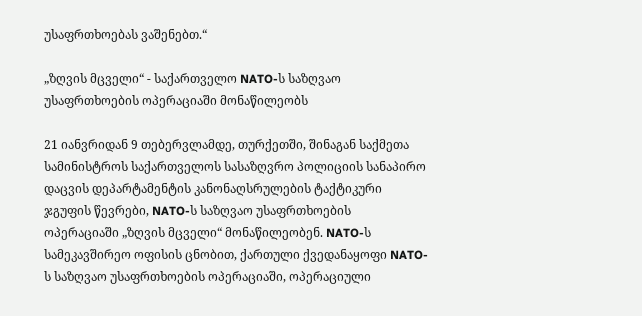უსაფრთხოებას ვაშენებთ.“

„ზღვის მცველი“ - საქართველო NATO-ს საზღვაო უსაფრთხოების ოპერაციაში მონაწილეობს

21 იანვრიდან 9 თებერვლამდე, თურქეთში, შინაგან საქმეთა სამინისტროს საქართველოს სასაზღვრო პოლიციის სანაპირო დაცვის დეპარტამენტის კანონაღსრულების ტაქტიკური ჯგუფის წევრები, NATO-ს საზღვაო უსაფრთხოების ოპერაციაში „ზღვის მცველი“ მონაწილეობენ. NATO-ს სამეკავშირეო ოფისის ცნობით, ქართული ქვედანაყოფი NATO-ს საზღვაო უსაფრთხოების ოპერაციაში, ოპერაციული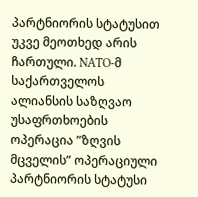პარტნიორის სტატუსით უკვე მეოთხედ არის ჩართული. NATO-მ საქართველოს ალიანსის საზღვაო უსაფრთხოების ოპერაცია ”ზღვის მცველის” ოპერაციული პარტნიორის სტატუსი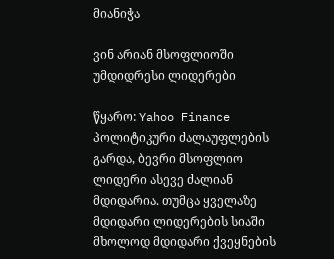მიანიჭა

ვინ არიან მსოფლიოში უმდიდრესი ლიდერები

წყარო: Yahoo Finance პოლიტიკური ძალაუფლების გარდა, ბევრი მსოფლიო ლიდერი ასევე ძალიან მდიდარია. თუმცა ყველაზე მდიდარი ლიდერების სიაში მხოლოდ მდიდარი ქვეყნების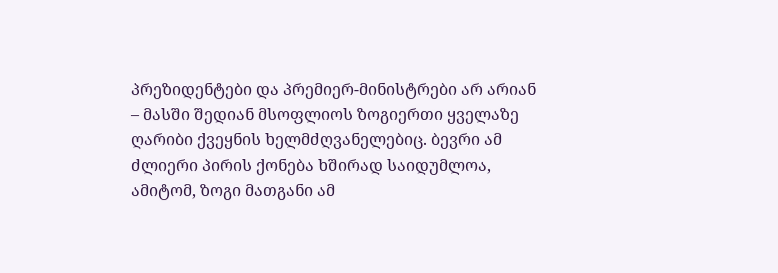პრეზიდენტები და პრემიერ-მინისტრები არ არიან – მასში შედიან მსოფლიოს ზოგიერთი ყველაზე ღარიბი ქვეყნის ხელმძღვანელებიც. ბევრი ამ ძლიერი პირის ქონება ხშირად საიდუმლოა, ამიტომ, ზოგი მათგანი ამ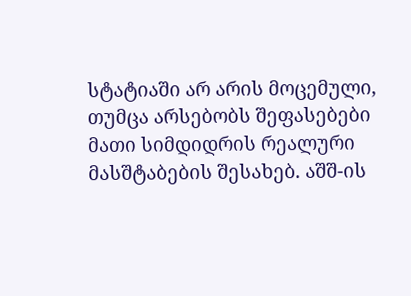სტატიაში არ არის მოცემული, თუმცა არსებობს შეფასებები მათი სიმდიდრის რეალური მასშტაბების შესახებ. აშშ-ის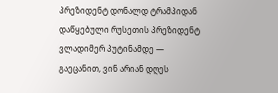პრეზიდენტ დონალდ ტრამპიდან დაწყებული რუსეთის პრეზიდენტ ვლადიმერ პუტინამდე — გაეცანით, ვინ არიან დღეს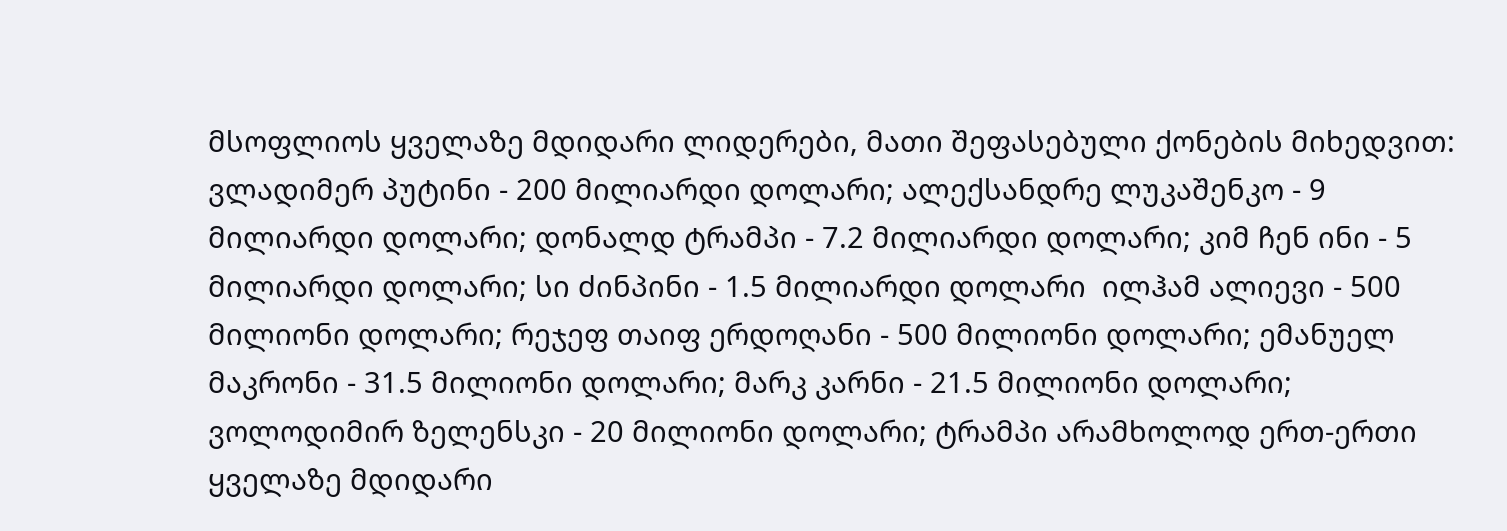მსოფლიოს ყველაზე მდიდარი ლიდერები, მათი შეფასებული ქონების მიხედვით: ვლადიმერ პუტინი - 200 მილიარდი დოლარი; ალექსანდრე ლუკაშენკო - 9 მილიარდი დოლარი; დონალდ ტრამპი - 7.2 მილიარდი დოლარი; კიმ ჩენ ინი - 5 მილიარდი დოლარი; სი ძინპინი - 1.5 მილიარდი დოლარი  ილჰამ ალიევი - 500 მილიონი დოლარი; რეჯეფ თაიფ ერდოღანი - 500 მილიონი დოლარი; ემანუელ მაკრონი - 31.5 მილიონი დოლარი; მარკ კარნი - 21.5 მილიონი დოლარი; ვოლოდიმირ ზელენსკი - 20 მილიონი დოლარი; ტრამპი არამხოლოდ ერთ-ერთი ყველაზე მდიდარი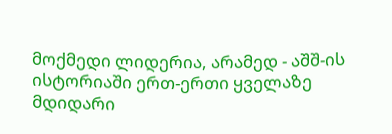მოქმედი ლიდერია, არამედ - აშშ-ის ისტორიაში ერთ-ერთი ყველაზე მდიდარი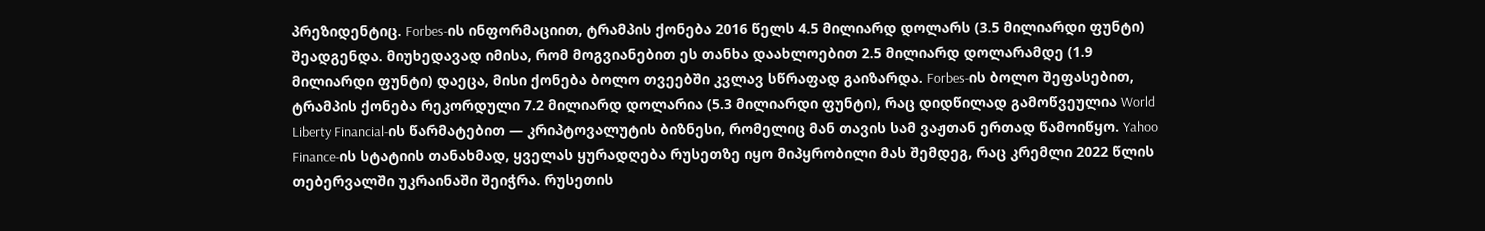პრეზიდენტიც. Forbes-ის ინფორმაციით, ტრამპის ქონება 2016 წელს 4.5 მილიარდ დოლარს (3.5 მილიარდი ფუნტი) შეადგენდა. მიუხედავად იმისა, რომ მოგვიანებით ეს თანხა დაახლოებით 2.5 მილიარდ დოლარამდე (1.9 მილიარდი ფუნტი) დაეცა, მისი ქონება ბოლო თვეებში კვლავ სწრაფად გაიზარდა. Forbes-ის ბოლო შეფასებით, ტრამპის ქონება რეკორდული 7.2 მილიარდ დოლარია (5.3 მილიარდი ფუნტი), რაც დიდწილად გამოწვეულია World Liberty Financial-ის წარმატებით — კრიპტოვალუტის ბიზნესი, რომელიც მან თავის სამ ვაჟთან ერთად წამოიწყო. Yahoo Finance-ის სტატიის თანახმად, ყველას ყურადღება რუსეთზე იყო მიპყრობილი მას შემდეგ, რაც კრემლი 2022 წლის თებერვალში უკრაინაში შეიჭრა. რუსეთის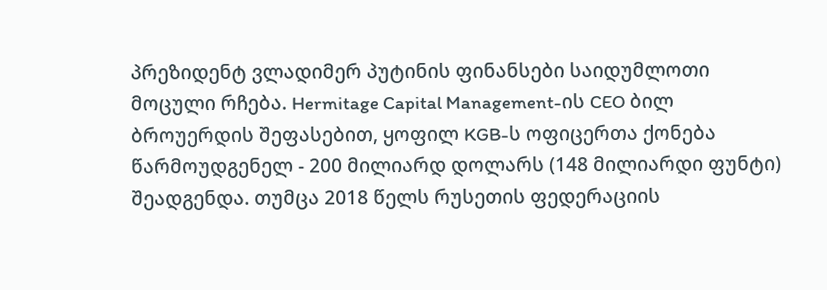პრეზიდენტ ვლადიმერ პუტინის ფინანსები საიდუმლოთი მოცული რჩება. Hermitage Capital Management-ის CEO ბილ ბროუერდის შეფასებით, ყოფილ KGB-ს ოფიცერთა ქონება წარმოუდგენელ - 200 მილიარდ დოლარს (148 მილიარდი ფუნტი) შეადგენდა. თუმცა 2018 წელს რუსეთის ფედერაციის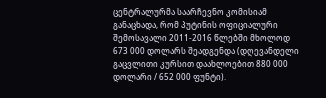ცენტრალურმა საარჩევნო კომისიამ განაცხადა, რომ პუტინის ოფიციალური შემოსავალი 2011-2016 წლებში მხოლოდ 673 000 დოლარს შეადგენდა (დღევანდელი გაცვლითი კურსით დაახლოებით 880 000 დოლარი / 652 000 ფუნტი).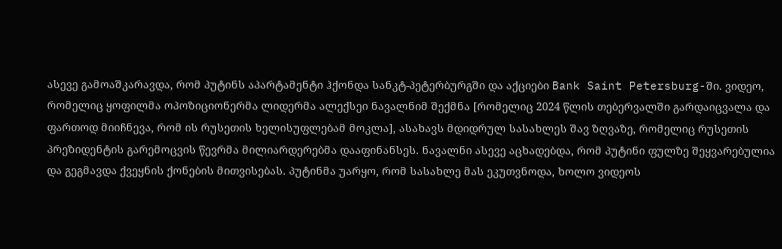ასევე გამოაშკარავდა, რომ პუტინს აპარტამენტი ჰქონდა სანკტ-პეტერბურგში და აქციები Bank Saint Petersburg-ში. ვიდეო, რომელიც ყოფილმა ოპოზიციონერმა ლიდერმა ალექსეი ნავალნიმ შექმნა [რომელიც 2024 წლის თებერვალში გარდაიცვალა და ფართოდ მიიჩნევა, რომ ის რუსეთის ხელისუფლებამ მოკლა], ასახავს მდიდრულ სასახლეს შავ ზღვაზე, რომელიც რუსეთის პრეზიდენტის გარემოცვის წევრმა მილიარდერებმა დააფინანსეს. ნავალნი ასევე აცხადებდა, რომ პუტინი ფულზე შეყვარებულია და გეგმავდა ქვეყნის ქონების მითვისებას. პუტინმა უარყო, რომ სასახლე მას ეკუთვნოდა, ხოლო ვიდეოს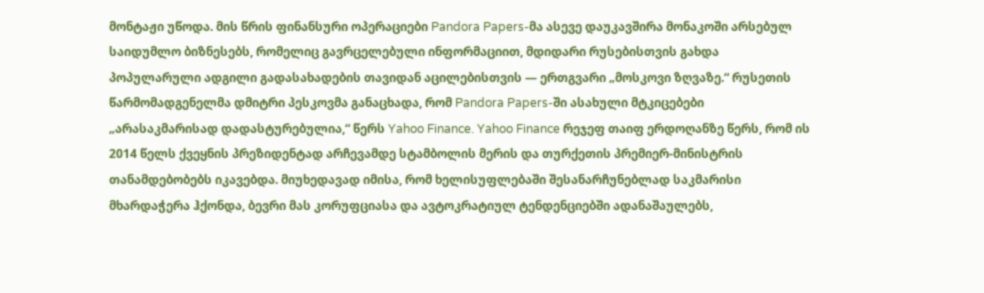მონტაჟი უწოდა. მის წრის ფინანსური ოპერაციები Pandora Papers-მა ასევე დაუკავშირა მონაკოში არსებულ საიდუმლო ბიზნესებს, რომელიც გავრცელებული ინფორმაციით, მდიდარი რუსებისთვის გახდა პოპულარული ადგილი გადასახადების თავიდან აცილებისთვის — ერთგვარი „მოსკოვი ზღვაზე.“ რუსეთის წარმომადგენელმა დმიტრი პესკოვმა განაცხადა, რომ Pandora Papers-ში ასახული მტკიცებები „არასაკმარისად დადასტურებულია,“ წერს Yahoo Finance. Yahoo Finance რეჯეფ თაიფ ერდოღანზე წერს, რომ ის 2014 წელს ქვეყნის პრეზიდენტად არჩევამდე სტამბოლის მერის და თურქეთის პრემიერ-მინისტრის თანამდებობებს იკავებდა. მიუხედავად იმისა, რომ ხელისუფლებაში შესანარჩუნებლად საკმარისი მხარდაჭერა ჰქონდა, ბევრი მას კორუფციასა და ავტოკრატიულ ტენდენციებში ადანაშაულებს,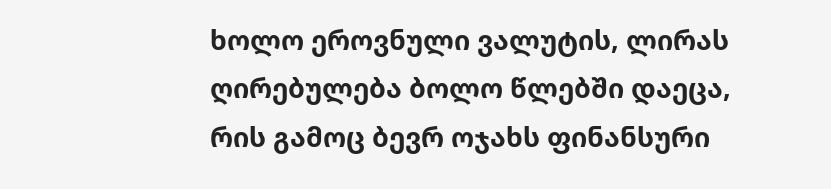ხოლო ეროვნული ვალუტის, ლირას ღირებულება ბოლო წლებში დაეცა, რის გამოც ბევრ ოჯახს ფინანსური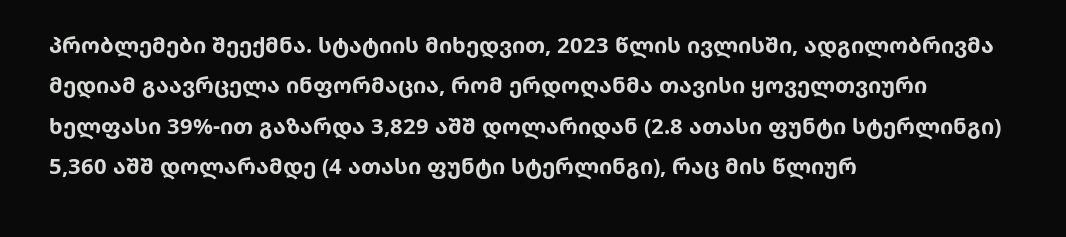პრობლემები შეექმნა. სტატიის მიხედვით, 2023 წლის ივლისში, ადგილობრივმა მედიამ გაავრცელა ინფორმაცია, რომ ერდოღანმა თავისი ყოველთვიური ხელფასი 39%-ით გაზარდა 3,829 აშშ დოლარიდან (2.8 ათასი ფუნტი სტერლინგი) 5,360 აშშ დოლარამდე (4 ათასი ფუნტი სტერლინგი), რაც მის წლიურ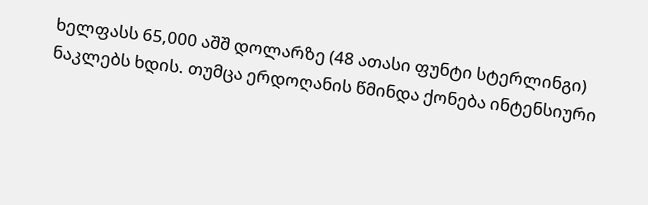ხელფასს 65,000 აშშ დოლარზე (48 ათასი ფუნტი სტერლინგი) ნაკლებს ხდის. თუმცა ერდოღანის წმინდა ქონება ინტენსიური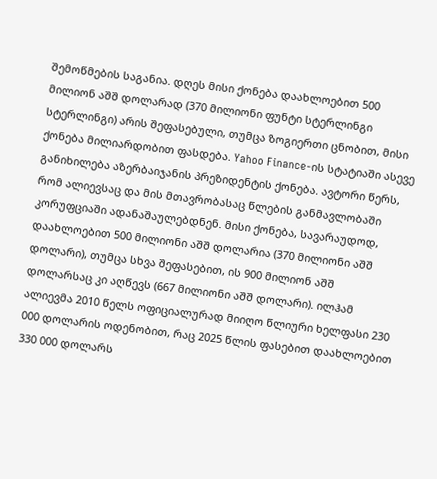შემოწმების საგანია. დღეს მისი ქონება დაახლოებით 500 მილიონ აშშ დოლარად (370 მილიონი ფუნტი სტერლინგი სტერლინგი) არის შეფასებული, თუმცა ზოგიერთი ცნობით, მისი ქონება მილიარდობით ფასდება. Yahoo Finance-ის სტატიაში ასევე განიხილება აზერბაიჯანის პრეზიდენტის ქონება. ავტორი წერს, რომ ალიევსაც და მის მთავრობასაც წლების განმავლობაში კორუფციაში ადანაშაულებდნენ. მისი ქონება, სავარაუდოდ, დაახლოებით 500 მილიონი აშშ დოლარია (370 მილიონი აშშ დოლარი), თუმცა სხვა შეფასებით, ის 900 მილიონ აშშ დოლარსაც კი აღწევს (667 მილიონი აშშ დოლარი). ილჰამ ალიევმა 2010 წელს ოფიციალურად მიიღო წლიური ხელფასი 230 000 დოლარის ოდენობით, რაც 2025 წლის ფასებით დაახლოებით 330 000 დოლარს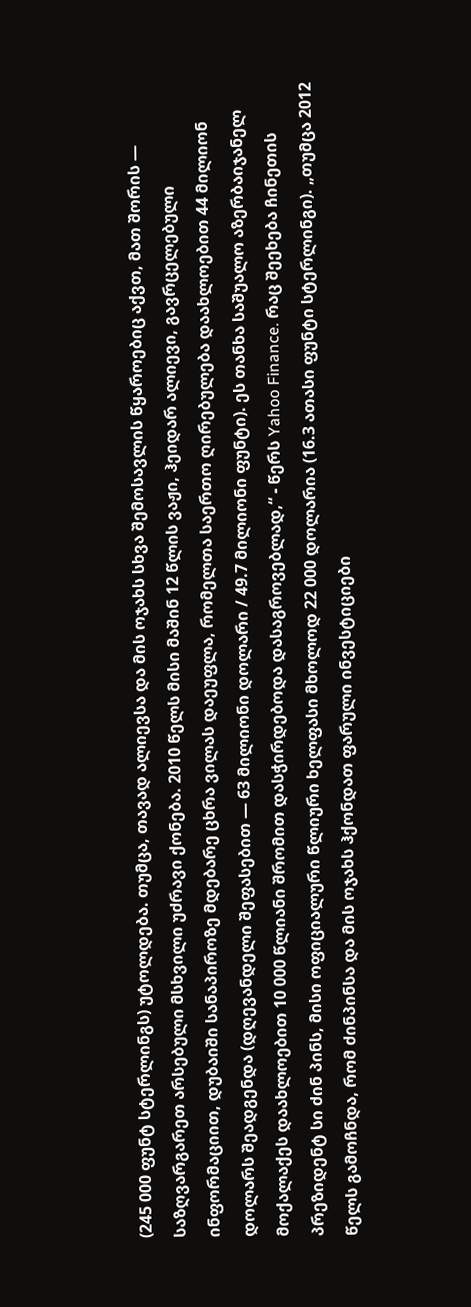(245 000 ფუნტ სტერლინგს) უტოლდება. თუმცა, თავად ალიევსა და მის ოჯახს სხვა შემოსავლის წყაროებიც აქვთ, მათ შორის — საზღვარგარეთ არსებული მსხვილი უძრავი ქონება. 2010 წელს მისი მაშინ 12 წლის ვაჟი, ჰეიდარ ალიევი, გავრცელებული ინფორმაციით, დუბაიში სანაპიროზე მდებარე ცხრა ვილას დაეუფლა, რომელთა საერთო ღირებულება დაახლოებით 44 მილიონ დოლარს შეადგენდა (დღევანდელი შეფასებით — 63 მილიონი დოლარი / 49.7 მილიონი ფუნტი). ეს თანხა საშუალო აზერბაიჯანელ მოქალაქეს დაახლოებით 10 000 წლიანი შრომით დასჭირდებოდა დასაგროვებლად,“ - წერს Yahoo Finance. რაც შეეხება ჩინეთის პრეზიდენტ სი ძინ პინს, მისი ოფიციალური წლიური ხელფასი მხოლოდ 22 000 დოლარია (16.3 ათასი ფუნტი სტერლინგი). „თუმცა 2012 წელს გამოჩნდა, რომ ძინპინსა და მის ოჯახს ჰქონდათ ფარული ინვესტიციები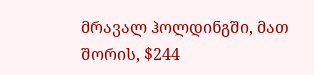მრავალ ჰოლდინგში, მათ შორის, $244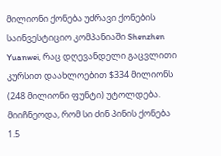მილიონი ქონება უძრავი ქონების საინვესტიციო კომპანიაში Shenzhen Yuanwei, რაც დღევანდელი გაცვლითი კურსით დაახლოებით $334 მილიონს (248 მილიონი ფუნტი) უტოლდება. მიიჩნეოდა, რომ სი ძინ პინის ქონება 1.5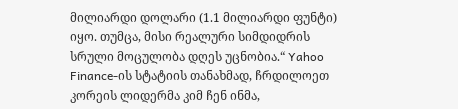მილიარდი დოლარი (1.1 მილიარდი ფუნტი) იყო. თუმცა, მისი რეალური სიმდიდრის სრული მოცულობა დღეს უცნობია.“ Yahoo Finance-ის სტატიის თანახმად, ჩრდილოეთ კორეის ლიდერმა კიმ ჩენ ინმა,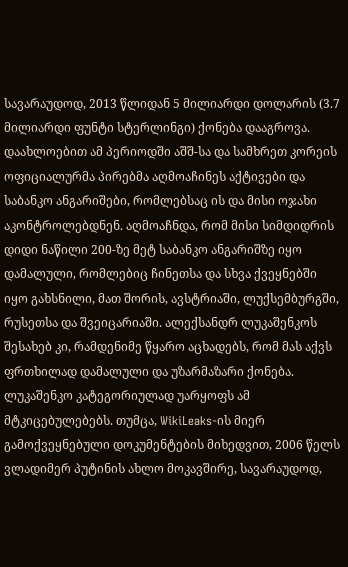სავარაუდოდ, 2013 წლიდან 5 მილიარდი დოლარის (3.7 მილიარდი ფუნტი სტერლინგი) ქონება დააგროვა. დაახლოებით ამ პერიოდში აშშ-სა და სამხრეთ კორეის ოფიციალურმა პირებმა აღმოაჩინეს აქტივები და საბანკო ანგარიშები, რომლებსაც ის და მისი ოჯახი აკონტროლებდნენ. აღმოაჩნდა, რომ მისი სიმდიდრის დიდი ნაწილი 200-ზე მეტ საბანკო ანგარიშზე იყო დამალული, რომლებიც ჩინეთსა და სხვა ქვეყნებში იყო გახსნილი, მათ შორის, ავსტრიაში, ლუქსემბურგში, რუსეთსა და შვეიცარიაში. ალექსანდრ ლუკაშენკოს შესახებ კი, რამდენიმე წყარო აცხადებს, რომ მას აქვს ფრთხილად დამალული და უზარმაზარი ქონება. ლუკაშენკო კატეგორიულად უარყოფს ამ მტკიცებულებებს. თუმცა, WikiLeaks-ის მიერ გამოქვეყნებული დოკუმენტების მიხედვით, 2006 წელს ვლადიმერ პუტინის ახლო მოკავშირე, სავარაუდოდ,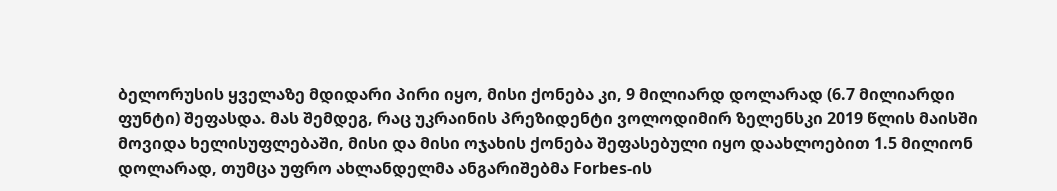ბელორუსის ყველაზე მდიდარი პირი იყო, მისი ქონება კი, 9 მილიარდ დოლარად (6.7 მილიარდი ფუნტი) შეფასდა. მას შემდეგ, რაც უკრაინის პრეზიდენტი ვოლოდიმირ ზელენსკი 2019 წლის მაისში მოვიდა ხელისუფლებაში, მისი და მისი ოჯახის ქონება შეფასებული იყო დაახლოებით 1.5 მილიონ დოლარად, თუმცა უფრო ახლანდელმა ანგარიშებმა Forbes-ის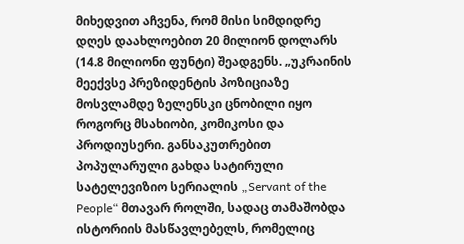მიხედვით აჩვენა, რომ მისი სიმდიდრე დღეს დაახლოებით 20 მილიონ დოლარს (14.8 მილიონი ფუნტი) შეადგენს. „უკრაინის მეექვსე პრეზიდენტის პოზიციაზე მოსვლამდე ზელენსკი ცნობილი იყო როგორც მსახიობი, კომიკოსი და პროდიუსერი. განსაკუთრებით პოპულარული გახდა სატირული სატელევიზიო სერიალის „Servant of the People“ მთავარ როლში, სადაც თამაშობდა ისტორიის მასწავლებელს, რომელიც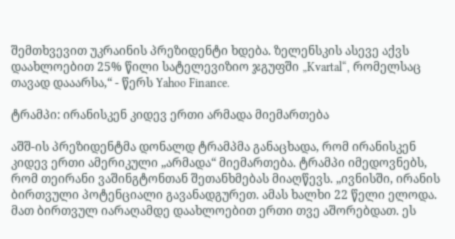შემთხვევით უკრაინის პრეზიდენტი ხდება. ზელენსკის ასევე აქვს დაახლოებით 25% წილი სატელევიზიო ჯგუფში „Kvartal“, რომელსაც თავად დააარსა,“ - წერს Yahoo Finance.

ტრამპი: ირანისკენ კიდევ ერთი არმადა მიემართება

აშშ-ის პრეზიდენტმა დონალდ ტრამპმა განაცხადა, რომ ირანისკენ კიდევ ერთი ამერიკული „არმადა“ მიემართება. ტრამპი იმედოვნებს, რომ თეირანი ვაშინგტონთან შეთანხმებას მიაღწევს. „ივნისში, ირანის ბირთვული პოტენციალი გავანადგურეთ. ამას ხალხი 22 წელი ელოდა. მათ ბირთვულ იარაღამდე დაახლოებით ერთი თვე აშორებდათ. ეს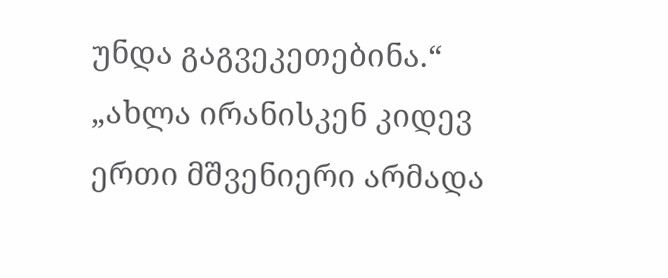უნდა გაგვეკეთებინა.“ „ახლა ირანისკენ კიდევ ერთი მშვენიერი არმადა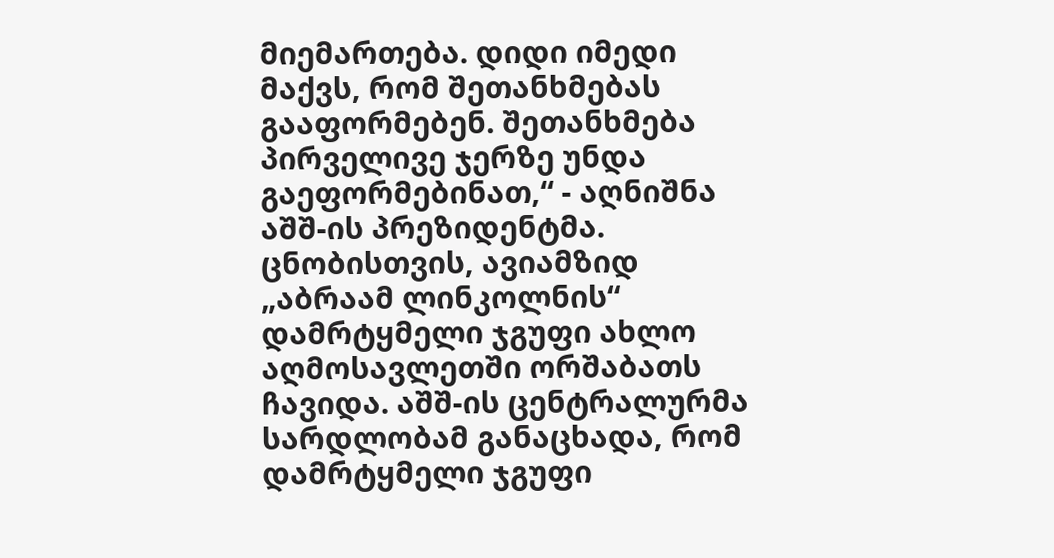მიემართება. დიდი იმედი მაქვს, რომ შეთანხმებას გააფორმებენ. შეთანხმება პირველივე ჯერზე უნდა გაეფორმებინათ,“ - აღნიშნა აშშ-ის პრეზიდენტმა. ცნობისთვის, ავიამზიდ „აბრაამ ლინკოლნის“ დამრტყმელი ჯგუფი ახლო აღმოსავლეთში ორშაბათს ჩავიდა. აშშ-ის ცენტრალურმა სარდლობამ განაცხადა, რომ დამრტყმელი ჯგუფი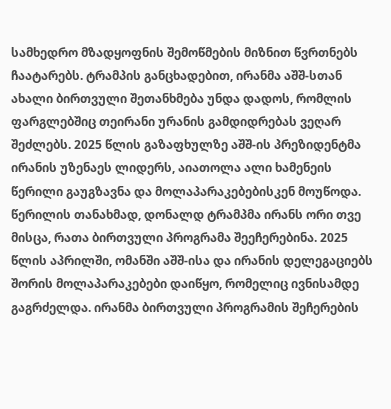სამხედრო მზადყოფნის შემოწმების მიზნით წვრთნებს ჩაატარებს. ტრამპის განცხადებით, ირანმა აშშ-სთან ახალი ბირთვული შეთანხმება უნდა დადოს, რომლის ფარგლებშიც თეირანი ურანის გამდიდრებას ვეღარ შეძლებს. 2025 წლის გაზაფხულზე აშშ-ის პრეზიდენტმა ირანის უზენაეს ლიდერს, აიათოლა ალი ხამენეის წერილი გაუგზავნა და მოლაპარაკებებისკენ მოუწოდა. წერილის თანახმად, დონალდ ტრამპმა ირანს ორი თვე მისცა, რათა ბირთვული პროგრამა შეეჩერებინა. 2025 წლის აპრილში, ომანში აშშ-ისა და ირანის დელეგაციებს შორის მოლაპარაკებები დაიწყო, რომელიც ივნისამდე გაგრძელდა. ირანმა ბირთვული პროგრამის შეჩერების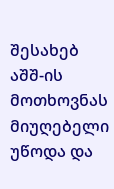შესახებ აშშ-ის მოთხოვნას მიუღებელი უწოდა და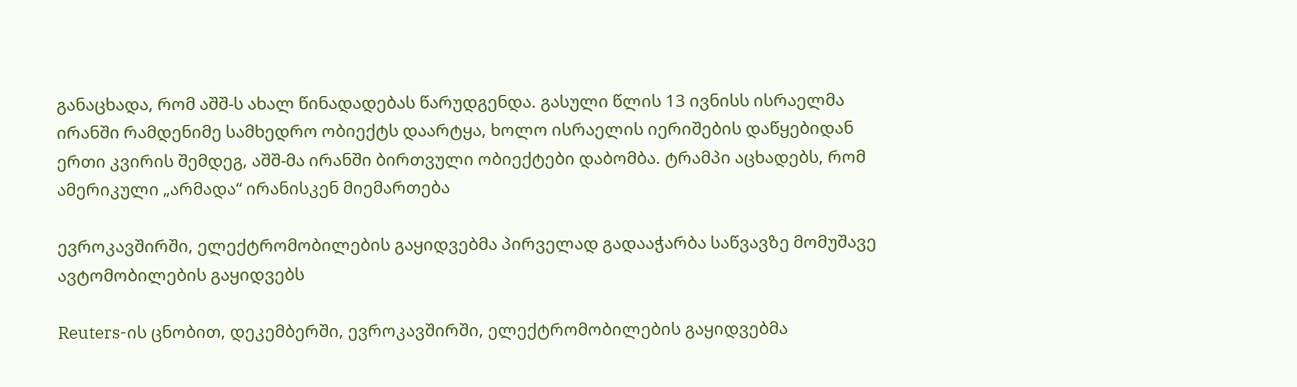განაცხადა, რომ აშშ-ს ახალ წინადადებას წარუდგენდა. გასული წლის 13 ივნისს ისრაელმა ირანში რამდენიმე სამხედრო ობიექტს დაარტყა, ხოლო ისრაელის იერიშების დაწყებიდან ერთი კვირის შემდეგ, აშშ-მა ირანში ბირთვული ობიექტები დაბომბა. ტრამპი აცხადებს, რომ ამერიკული „არმადა“ ირანისკენ მიემართება

ევროკავშირში, ელექტრომობილების გაყიდვებმა პირველად გადააჭარბა საწვავზე მომუშავე ავტომობილების გაყიდვებს

Reuters-ის ცნობით, დეკემბერში, ევროკავშირში, ელექტრომობილების გაყიდვებმა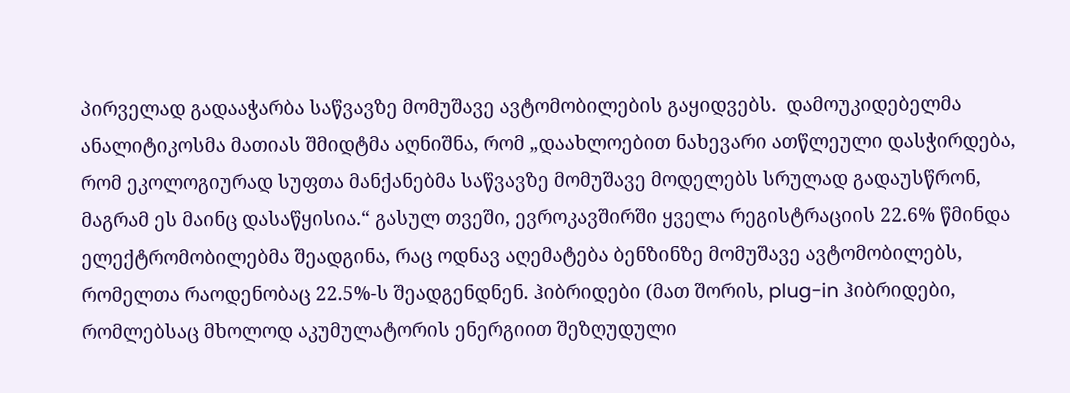პირველად გადააჭარბა საწვავზე მომუშავე ავტომობილების გაყიდვებს.  დამოუკიდებელმა ანალიტიკოსმა მათიას შმიდტმა აღნიშნა, რომ „დაახლოებით ნახევარი ათწლეული დასჭირდება, რომ ეკოლოგიურად სუფთა მანქანებმა საწვავზე მომუშავე მოდელებს სრულად გადაუსწრონ, მაგრამ ეს მაინც დასაწყისია.“ გასულ თვეში, ევროკავშირში ყველა რეგისტრაციის 22.6% წმინდა ელექტრომობილებმა შეადგინა, რაც ოდნავ აღემატება ბენზინზე მომუშავე ავტომობილებს, რომელთა რაოდენობაც 22.5%-ს შეადგენდნენ. ჰიბრიდები (მათ შორის, plug-in ჰიბრიდები, რომლებსაც მხოლოდ აკუმულატორის ენერგიით შეზღუდული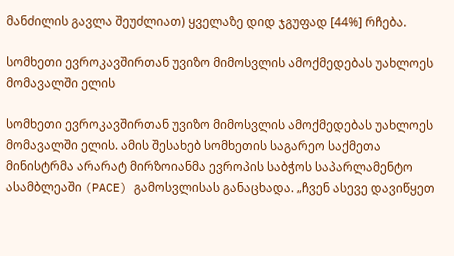მანძილის გავლა შეუძლიათ) ყველაზე დიდ ჯგუფად [44%] რჩება.

სომხეთი ევროკავშირთან უვიზო მიმოსვლის ამოქმედებას უახლოეს მომავალში ელის

სომხეთი ევროკავშირთან უვიზო მიმოსვლის ამოქმედებას უახლოეს მომავალში ელის. ამის შესახებ სომხეთის საგარეო საქმეთა მინისტრმა არარატ მირზოიანმა ევროპის საბჭოს საპარლამენტო ასამბლეაში (PACE) გამოსვლისას განაცხადა. „ჩვენ ასევე დავიწყეთ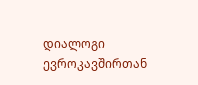დიალოგი ევროკავშირთან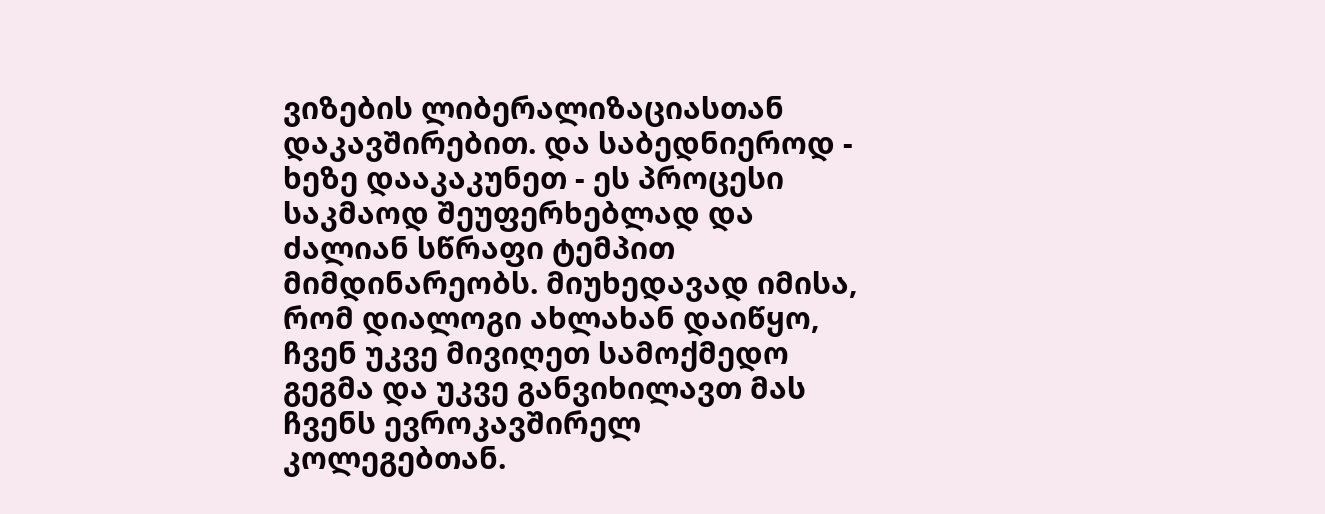ვიზების ლიბერალიზაციასთან დაკავშირებით. და საბედნიეროდ - ხეზე დააკაკუნეთ - ეს პროცესი საკმაოდ შეუფერხებლად და ძალიან სწრაფი ტემპით მიმდინარეობს. მიუხედავად იმისა, რომ დიალოგი ახლახან დაიწყო, ჩვენ უკვე მივიღეთ სამოქმედო გეგმა და უკვე განვიხილავთ მას ჩვენს ევროკავშირელ კოლეგებთან.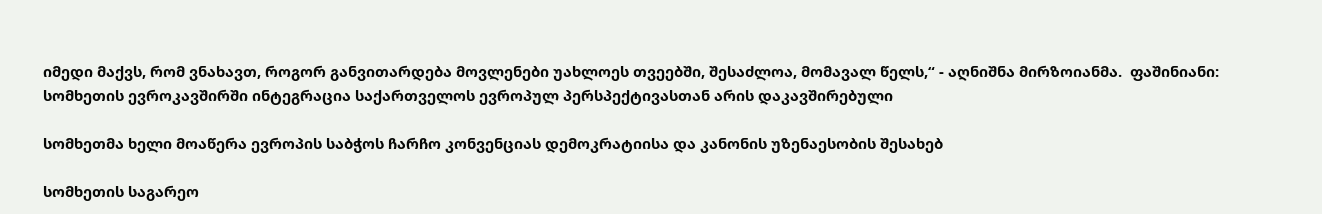იმედი მაქვს, რომ ვნახავთ, როგორ განვითარდება მოვლენები უახლოეს თვეებში, შესაძლოა, მომავალ წელს,“ - აღნიშნა მირზოიანმა.  ფაშინიანი: სომხეთის ევროკავშირში ინტეგრაცია საქართველოს ევროპულ პერსპექტივასთან არის დაკავშირებული

სომხეთმა ხელი მოაწერა ევროპის საბჭოს ჩარჩო კონვენციას დემოკრატიისა და კანონის უზენაესობის შესახებ

სომხეთის საგარეო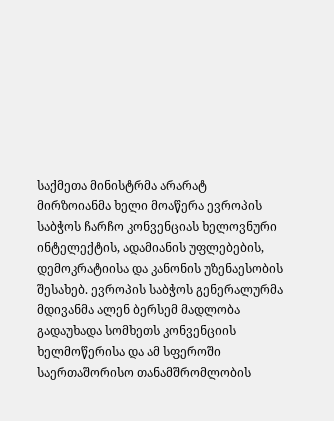საქმეთა მინისტრმა არარატ მირზოიანმა ხელი მოაწერა ევროპის საბჭოს ჩარჩო კონვენციას ხელოვნური ინტელექტის, ადამიანის უფლებების, დემოკრატიისა და კანონის უზენაესობის შესახებ. ევროპის საბჭოს გენერალურმა მდივანმა ალენ ბერსემ მადლობა გადაუხადა სომხეთს კონვენციის ხელმოწერისა და ამ სფეროში საერთაშორისო თანამშრომლობის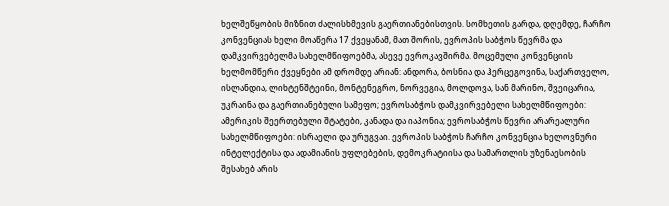ხელშეწყობის მიზნით ძალისხმევის გაერთიანებისთვის. სომხეთის გარდა, დღემდე, ჩარჩო კონვენციას ხელი მოაწერა 17 ქვეყანამ, მათ შორის, ევროპის საბჭოს წევრმა და დამკვირვებელმა სახელმწიფოებმა, ასევე ევროკავშირმა. მოცემული კონვენციის ხელმომწერი ქვეყნები ამ დრომდე არიან: ანდორა, ბოსნია და ჰერცეგოვინა, საქართველო, ისლანდია, ლიხტენშტეინი, მონტენეგრო, ნორვეგია, მოლდოვა, სან მარინო, შვეიცარია, უკრაინა და გაერთიანებული სამეფო; ევროსაბჭოს დამკვირვებელი სახელმწიფოები: ამერიკის შეერთებული შტატები, კანადა და იაპონია; ევროსაბჭოს წევრი არარეალური სახელმწიფოები: ისრაელი და ურუგვაი. ევროპის საბჭოს ჩარჩო კონვენცია ხელოვნური ინტელექტისა და ადამიანის უფლებების, დემოკრატიისა და სამართლის უზენაესობის შესახებ არის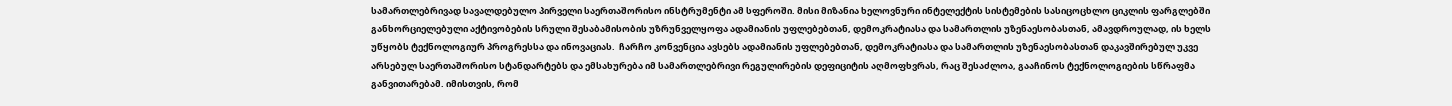სამართლებრივად სავალდებულო პირველი საერთაშორისო ინსტრუმენტი ამ სფეროში. მისი მიზანია ხელოვნური ინტელექტის სისტემების სასიცოცხლო ციკლის ფარგლებში განხორციელებული აქტივობების სრული შესაბამისობის უზრუნველყოფა ადამიანის უფლებებთან, დემოკრატიასა და სამართლის უზენაესობასთან, ამავდროულად, ის ხელს უწყობს ტექნოლოგიურ პროგრესსა და ინოვაციას.  ჩარჩო კონვენცია ავსებს ადამიანის უფლებებთან, დემოკრატიასა და სამართლის უზენაესობასთან დაკავშირებულ უკვე არსებულ საერთაშორისო სტანდარტებს და ემსახურება იმ სამართლებრივი რეგულირების დეფიციტის აღმოფხვრას, რაც შესაძლოა, გააჩინოს ტექნოლოგიების სწრაფმა განვითარებამ. იმისთვის, რომ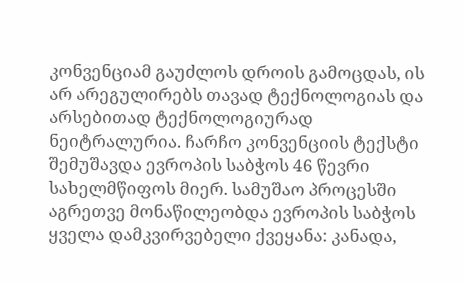კონვენციამ გაუძლოს დროის გამოცდას, ის არ არეგულირებს თავად ტექნოლოგიას და არსებითად ტექნოლოგიურად ნეიტრალურია. ჩარჩო კონვენციის ტექსტი შემუშავდა ევროპის საბჭოს 46 წევრი სახელმწიფოს მიერ. სამუშაო პროცესში აგრეთვე მონაწილეობდა ევროპის საბჭოს ყველა დამკვირვებელი ქვეყანა: კანადა,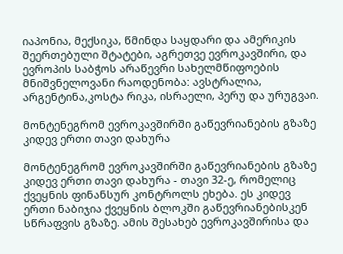იაპონია, მექსიკა, წმინდა საყდარი და ამერიკის შეერთებული შტატები, აგრეთვე ევროკავშირი, და ევროპის საბჭოს არაწევრი სახელმწიფოების მნიშვნელოვანი რაოდენობა: ავსტრალია, არგენტინა,კოსტა რიკა, ისრაელი, პერუ და ურუგვაი.

მონტენეგრომ ევროკავშირში გაწევრიანების გზაზე კიდევ ერთი თავი დახურა

მონტენეგრომ ევროკავშირში გაწევრიანების გზაზე კიდევ ერთი თავი დახურა - თავი 32-ე, რომელიც ქვეყნის ფინანსურ კონტროლს ეხება. ეს კიდევ ერთი ნაბიჯია ქვეყნის ბლოკში გაწევრიანებისკენ სწრაფვის გზაზე. ამის შესახებ ევროკავშირისა და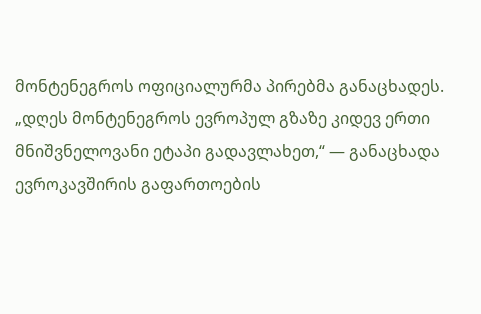მონტენეგროს ოფიციალურმა პირებმა განაცხადეს. „დღეს მონტენეგროს ევროპულ გზაზე კიდევ ერთი მნიშვნელოვანი ეტაპი გადავლახეთ,“ — განაცხადა ევროკავშირის გაფართოების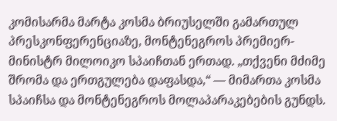კომისარმა მარტა კოსმა ბრიუსელში გამართულ პრესკონფერენციაზე, მონტენეგროს პრემიერ-მინისტრ მილოიკო სპაიჩთან ერთად. „თქვენი მძიმე შრომა და ერთგულება დაფასდა,“ — მიმართა კოსმა სპაიჩსა და მონტენეგროს მოლაპარაკებების გუნდს.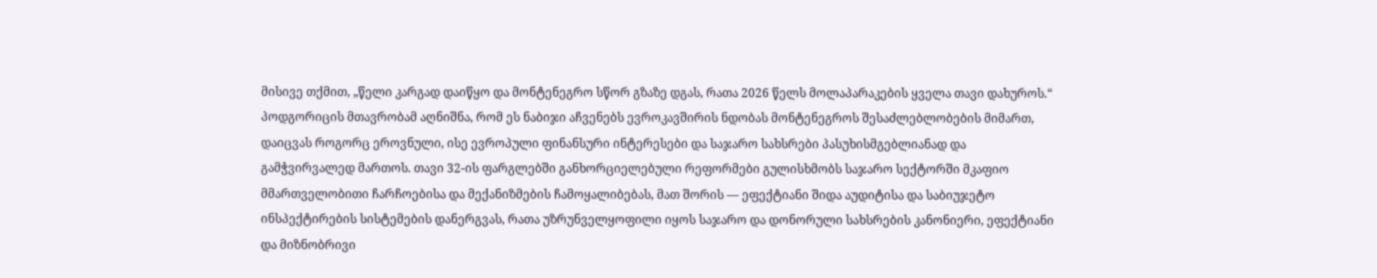მისივე თქმით, „წელი კარგად დაიწყო და მონტენეგრო სწორ გზაზე დგას, რათა 2026 წელს მოლაპარაკების ყველა თავი დახუროს.“ პოდგორიცის მთავრობამ აღნიშნა, რომ ეს ნაბიჯი აჩვენებს ევროკავშირის ნდობას მონტენეგროს შესაძლებლობების მიმართ, დაიცვას როგორც ეროვნული, ისე ევროპული ფინანსური ინტერესები და საჯარო სახსრები პასუხისმგებლიანად და გამჭვირვალედ მართოს. თავი 32-ის ფარგლებში განხორციელებული რეფორმები გულისხმობს საჯარო სექტორში მკაფიო მმართველობითი ჩარჩოებისა და მექანიზმების ჩამოყალიბებას, მათ შორის — ეფექტიანი შიდა აუდიტისა და საბიუჯეტო ინსპექტირების სისტემების დანერგვას, რათა უზრუნველყოფილი იყოს საჯარო და დონორული სახსრების კანონიერი, ეფექტიანი და მიზნობრივი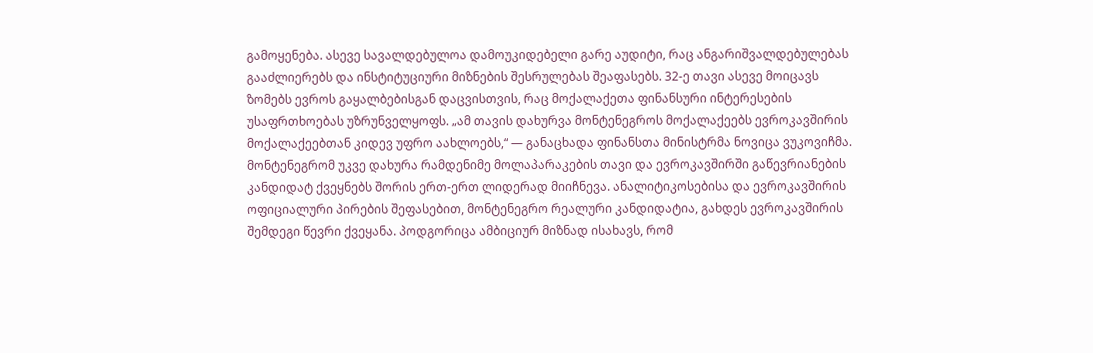გამოყენება. ასევე სავალდებულოა დამოუკიდებელი გარე აუდიტი, რაც ანგარიშვალდებულებას გააძლიერებს და ინსტიტუციური მიზნების შესრულებას შეაფასებს. 32-ე თავი ასევე მოიცავს ზომებს ევროს გაყალბებისგან დაცვისთვის, რაც მოქალაქეთა ფინანსური ინტერესების უსაფრთხოებას უზრუნველყოფს. „ამ თავის დახურვა მონტენეგროს მოქალაქეებს ევროკავშირის მოქალაქეებთან კიდევ უფრო აახლოებს,“ — განაცხადა ფინანსთა მინისტრმა ნოვიცა ვუკოვიჩმა. მონტენეგრომ უკვე დახურა რამდენიმე მოლაპარაკების თავი და ევროკავშირში გაწევრიანების კანდიდატ ქვეყნებს შორის ერთ-ერთ ლიდერად მიიჩნევა. ანალიტიკოსებისა და ევროკავშირის ოფიციალური პირების შეფასებით, მონტენეგრო რეალური კანდიდატია, გახდეს ევროკავშირის შემდეგი წევრი ქვეყანა. პოდგორიცა ამბიციურ მიზნად ისახავს, რომ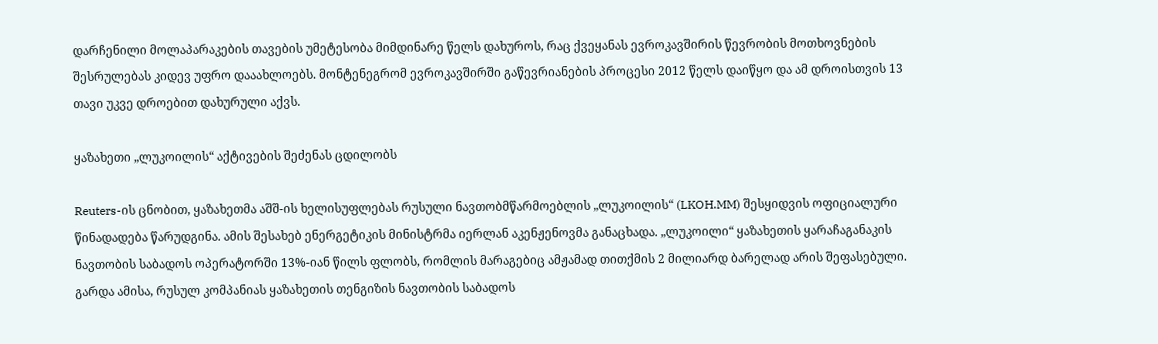დარჩენილი მოლაპარაკების თავების უმეტესობა მიმდინარე წელს დახუროს, რაც ქვეყანას ევროკავშირის წევრობის მოთხოვნების შესრულებას კიდევ უფრო დააახლოებს. მონტენეგრომ ევროკავშირში გაწევრიანების პროცესი 2012 წელს დაიწყო და ამ დროისთვის 13 თავი უკვე დროებით დახურული აქვს.

ყაზახეთი „ლუკოილის“ აქტივების შეძენას ცდილობს

Reuters-ის ცნობით, ყაზახეთმა აშშ-ის ხელისუფლებას რუსული ნავთობმწარმოებლის „ლუკოილის“ (LKOH.MM) შესყიდვის ოფიციალური წინადადება წარუდგინა. ამის შესახებ ენერგეტიკის მინისტრმა იერლან აკენჟენოვმა განაცხადა. „ლუკოილი“ ყაზახეთის ყარაჩაგანაკის ნავთობის საბადოს ოპერატორში 13%-იან წილს ფლობს, რომლის მარაგებიც ამჟამად თითქმის 2 მილიარდ ბარელად არის შეფასებული. გარდა ამისა, რუსულ კომპანიას ყაზახეთის თენგიზის ნავთობის საბადოს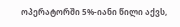ოპერატორში 5%-იანი წილი აქვს,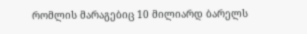რომლის მარაგებიც 10 მილიარდ ბარელს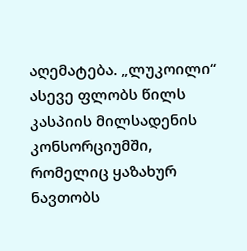აღემატება. „ლუკოილი“ ასევე ფლობს წილს კასპიის მილსადენის კონსორციუმში, რომელიც ყაზახურ ნავთობს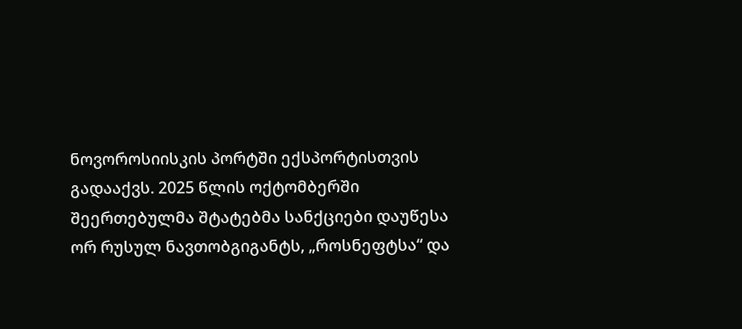ნოვოროსიისკის პორტში ექსპორტისთვის გადააქვს. 2025 წლის ოქტომბერში შეერთებულმა შტატებმა სანქციები დაუწესა ორ რუსულ ნავთობგიგანტს, „როსნეფტსა“ და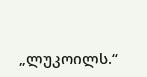„ლუკოილს.“